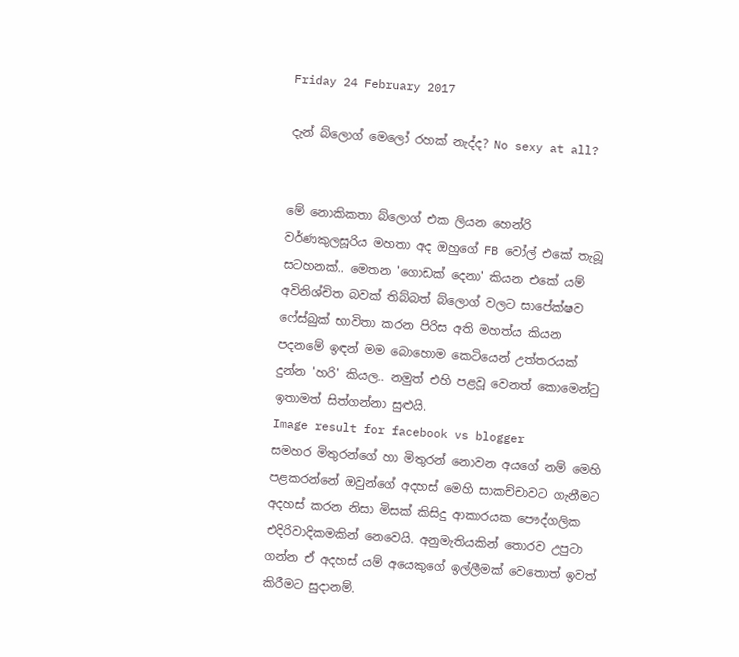Friday 24 February 2017

දැන් බ්ලොග් මෙලෝ රහක් නැද්ද? No sexy at all?


මේ නොකිකතා බ්ලොග් එක ලියන හෙන්රි වර්ණකුලසූරිය මහතා අද ඔහුගේ FB වෝල් එකේ තැබූ සටහනක්.. මෙතන 'ගොඩක් දෙනා' කියන එකේ යම් අවිනිශ්චිත බවක් තිබ්බත් බ්ලොග් වලට සාපේක්ෂව ෆේස්බුක් භාවිතා කරන පිරිස අති මහත්ය කියන පදනමේ ඉඳන් මම බොහොම කෙටියෙන් උත්තරයක් දුන්න 'හරි' කියල.. නමුත් එහි පළවූ වෙනත් කොමෙන්ටු ඉතාමත් සිත්ගන්නා සුළුයි.
Image result for facebook vs blogger
සමහර මිතුරන්ගේ හා මිතුරන් නොවන අයගේ නම් මෙහි පළකරන්නේ ඔවුන්ගේ අදහස් මෙහි සාකච්චාවට ගැනීමට අදහස් කරන නිසා මිසක් කිසිදු ආකාරයක පෞද්ගලික එදිරිවාදිකමකින් නෙවෙයි. අනුමැතියකින් තොරව උපුටා ගන්න ඒ අදහස් යම් අයෙකුගේ ඉල්ලීමක් වෙතොත් ඉවත් කිරීමට සුදානම්.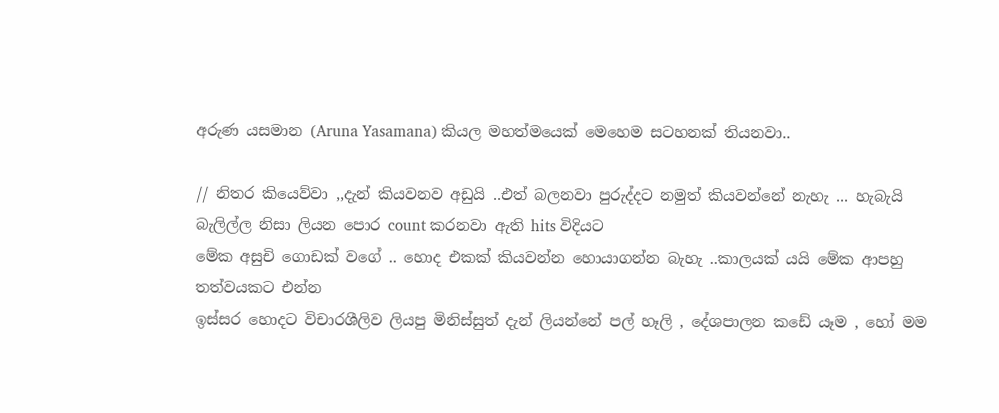අරුණ යසමාන (Aruna Yasamana) කියල මහත්මයෙක් මෙහෙම සටහනක් තියනවා..

// නිතර කියෙව්වා ,,දැන් කියවනව අඩුයි ..එත් බලනවා පුරුද්දට නමුත් කියවන්නේ නැහැ ... හැබැයි බැලිල්ල නිසා ලියන පොර count කරනවා ඇති hits විදියට
මේක අසුචි ගොඩක් වගේ .. හොද එකක් කියවන්න හොයාගන්න බැහැ ..කාලයක් යයි මේක ආපහු තත්වයකට එන්න
ඉස්සර හොදට විචාරශීලිව ලියපු මිනිස්සුත් දැන් ලියන්නේ පල් හෑලි , දේශපාලන කඩේ යෑම , හෝ මම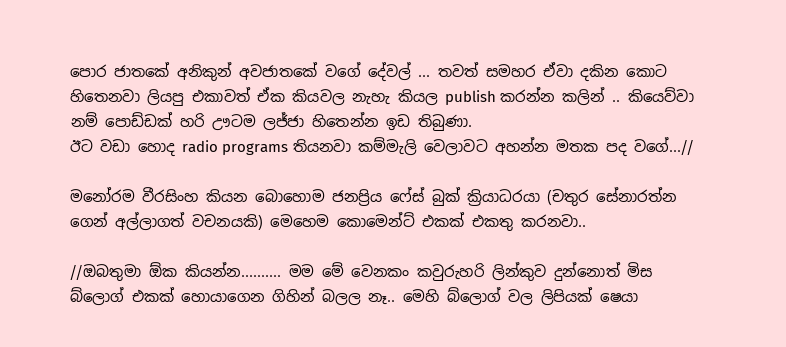පොර ජාතකේ අනිකුන් අවජාතකේ වගේ දේවල් ... තවත් සමහර ඒවා දකින කොට හිතෙනවා ලියපු එකාවත් ඒක කියවල නැහැ කියල publish කරන්න කලින් .. කියෙව්වා නම් පොඩ්ඩක් හරි ඌටම ලජ්ජා හිතෙන්න ඉඩ තිබුණා.
ඊට වඩා හොද radio programs තියනවා කම්මැලි වෙලාවට අහන්න මතක පද වගේ...//

මනෝරම වීරසිංහ කියන බොහොම ජනප්‍රිය ෆේස් බුක් ක්‍රියාධරයා (චතුර සේනාරත්න ගෙන් අල්ලාගත් වචනයකි) මෙහෙම කොමෙන්ට් එකක් එකතු කරනවා..

//ඔබතුමා ඕක කියන්න.......... මම මේ වෙනකං කවුරුහරි ලින්කුව දුන්නොත් මිස බ්ලොග් එකක් හොයාගෙන ගිහින් බලල නෑ.. මෙහි බ්ලොග් වල ලිපියක් ෂෙයා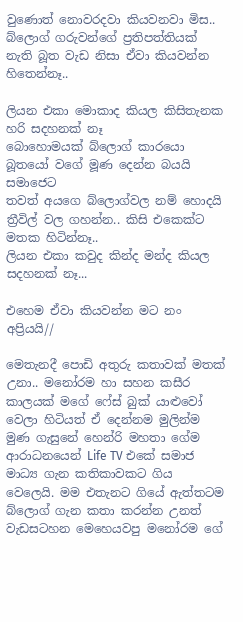වුණොත් නොවරදවා කියවනවා මිස.. බ්ලොග් ගරුවන්ගේ ප්‍රතිපත්තියක් නැති බූත වැඩ නිසා ඒවා කියවන්න හිතෙන්නෑ..

ලියන එකා මොකාද කියල කිසිතැනක හරි සදහනක් නෑ
බොහොමයක් බ්ලොග් කාරයො බූතයෝ වගේ මූණ දෙන්න බයයි සමාජෙට
තවත් අයගෙ බ්ලොග්වල නම් හොදයි ත්‍රීවිල් වල ගහන්න.. කිසි එකෙක්ට මතක හිටින්නෑ..
ලියන එකා කවුද කින්ද මන්ද කියල සදහනක් නෑ...

එහෙම ඒවා කියවන්න මට නං අප්‍රියයි//

මෙතැනදී පොඩි අතුරු කතාවක් මතක් උනා.. මනෝරම හා සහන කසීර කාලයක් මගේ ෆේස් බුක් යාළුවෝ වෙලා හිටියත් ඒ දෙන්නම මුලින්ම මුණ ගැසුනේ හෙන්රි මහතා ගේම ආරාධනයෙන් Life TV එකේ සමාජ මාධ්‍ය ගැන කතිකාවකට ගිය වෙලෙයි. මම එතැනට ගියේ ඇත්තටම බ්ලොග් ගැන කතා කරන්න උනත් වැඩසටහන මෙහෙයවපු මනෝරම ගේ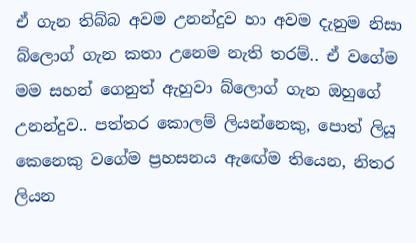ඒ ගැන තිබ්බ අවම උනන්දුව හා අවම දැනුම නිසා බ්ලොග් ගැන කතා උනෙම නැති තරම්.. ඒ වගේම මම සහන් ගෙනුත් ඇහුවා බ්ලොග් ගැන ඔහුගේ උනන්දුව.. පත්තර කොලම් ලියන්නෙකු, පොත් ලියූ කෙනෙකු වගේම ප්‍රහසනය ඇඟේම තියෙන, නිතර ලියන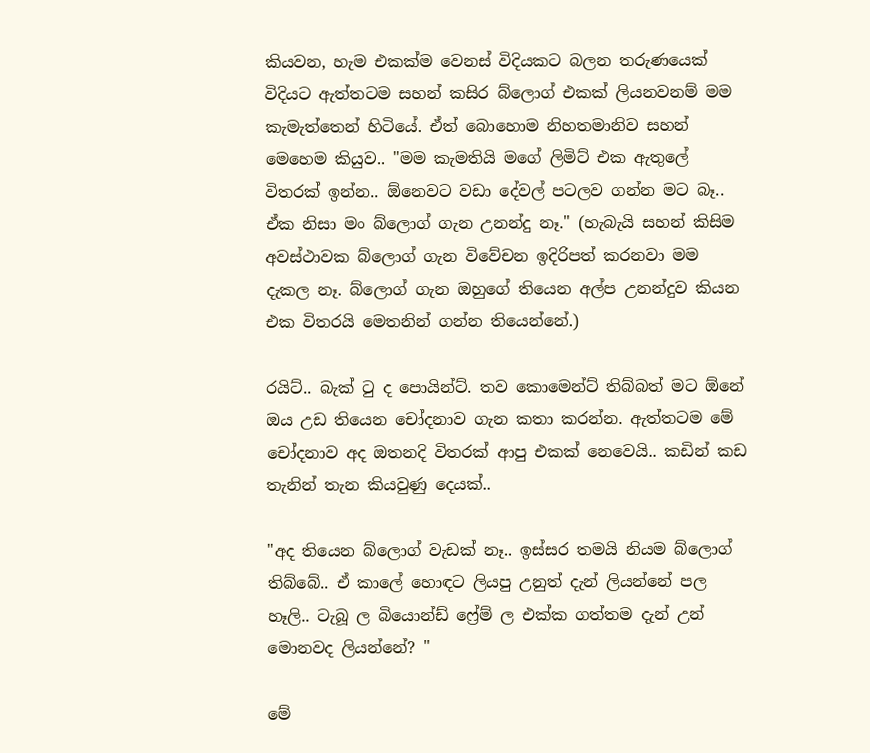කියවන, හැම එකක්ම වෙනස් විදියකට බලන තරුණයෙක් විදියට ඇත්තටම සහන් කසිර බ්ලොග් එකක් ලියනවනම් මම කැමැත්තෙන් හිටියේ. ඒත් බොහොම නිහතමානිව සහන් මෙහෙම කියුව.. "මම කැමතියි මගේ ලිමිට් එක ඇතුලේ විතරක් ඉන්න.. ඕනෙවට වඩා දේවල් පටලව ගන්න මට බෑ.. ඒක නිසා මං බ්ලොග් ගැන උනන්දු නෑ." (හැබැයි සහන් කිසිම අවස්ථාවක බ්ලොග් ගැන විවේචන ඉදිරිපත් කරනවා මම දැකල නෑ. බ්ලොග් ගැන ඔහුගේ තියෙන අල්ප උනන්දුව කියන එක විතරයි මෙතනින් ගන්න තියෙන්නේ.)

රයිට්.. බැක් ටු ද පොයින්ට්. තව කොමෙන්ට් තිබ්බත් මට ඕනේ ඔය උඩ තියෙන චෝදනාව ගැන කතා කරන්න. ඇත්තටම මේ චෝදනාව අද ඔතනදි විතරක් ආපු එකක් නෙවෙයි.. කඩින් කඩ තැනින් තැන කියවුණු දෙයක්..

"අද තියෙන බ්ලොග් වැඩක් නෑ.. ඉස්සර තමයි නියම බ්ලොග් තිබ්බේ.. ඒ කාලේ හොඳට ලියපු උනුත් දැන් ලියන්නේ පල හෑලි.. ටැබූ ල බියොන්ඩ් ෆ්‍රේම් ල එක්ක ගත්තම දැන් උන් මොනවද ලියන්නේ? "

මේ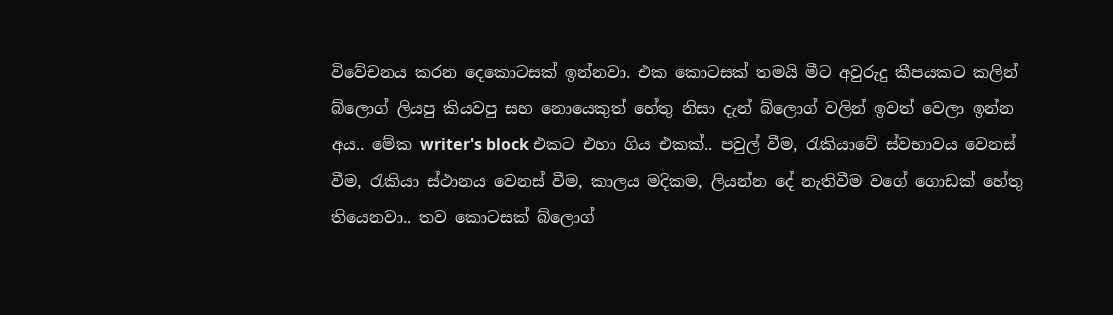විවේචනය කරන දෙකොටසක් ඉන්නවා. එක කොටසක් තමයි මීට අවුරුදු කීපයකට කලින් බ්ලොග් ලියපු කියවපු සහ නොයෙකුත් හේතු නිසා දැන් බ්ලොග් වලින් ඉවත් වෙලා ඉන්න අය.. මේක writer's block එකට එහා ගිය එකක්.. පවුල් වීම, රැකියාවේ ස්වභාවය වෙනස් වීම, රැකියා ස්ථානය වෙනස් වීම, කාලය මදිකම, ලියන්න දේ නැතිවීම වගේ ගොඩක් හේතු තියෙනවා.. තව කොටසක් බ්ලොග්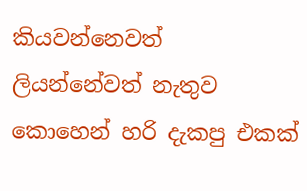කියවන්නෙවත් ලියන්නේවත් නැතුව කොහෙන් හරි දැකපු එකක්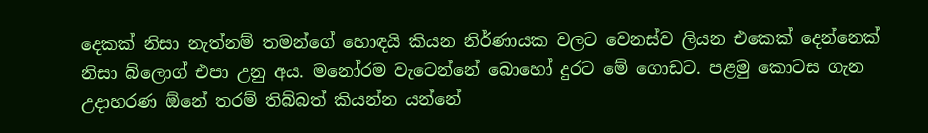දෙකක් නිසා නැත්නම් තමන්ගේ හොඳයි කියන නිර්ණායක වලට වෙනස්ව ලියන එකෙක් දෙන්නෙක් නිසා බ්ලොග් එපා උනු අය. මනෝරම වැටෙන්නේ බොහෝ දුරට මේ ගොඩට. පළමු කොටස ගැන උදාහරණ ඕනේ තරම් තිබ්බත් කියන්න යන්නේ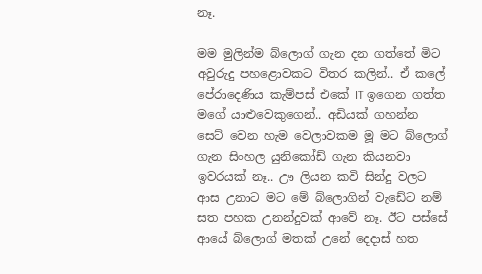නෑ.

මම මුලින්ම බ්ලොග් ගැන දන ගත්තේ මිට අවුරුදු පහළොවකට විතර කලින්.. ඒ කලේ පේරාදෙණිය කැම්පස් එකේ IT ඉගෙන ගත්ත මගේ යාළුවෙකුගෙන්.. අඩියක් ගහන්න සෙට් වෙන හැම වෙලාවකම මූ මට බ්ලොග් ගැන සිංහල යුනිකෝඩ් ගැන කියනවා ඉවරයක් නෑ.. ඌ ලියන කවි සින්දු වලට ආස උනාට මට මේ බ්ලොගින් වැඩේට නම් සත පහක උනන්දුවක් ආවේ නෑ. ඊට පස්සේ ආයේ බ්ලොග් මතක් උනේ දෙදාස් හත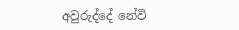අවුරුද්දේ නේවි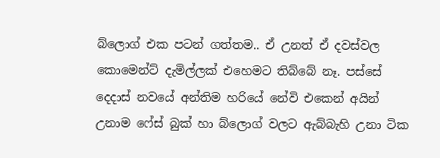බ්ලොග් එක පටන් ගත්තම.. ඒ උනත් ඒ දවස්වල කොමෙන්ට් දැමිල්ලක් එහෙමට තිබ්බේ නෑ. පස්සේ දෙදාස් නවයේ අන්තිම හරියේ නේවි එකෙන් අයින් උනාම ෆේස් බුක් හා බ්ලොග් වලට ඇබ්බැහි උනා ටික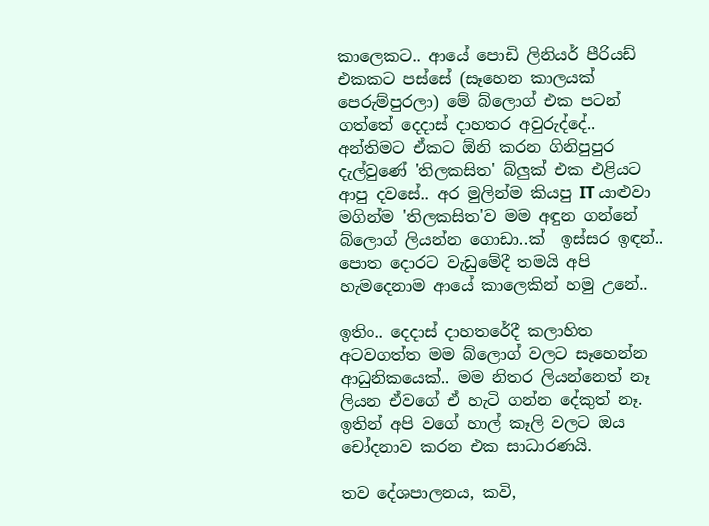කාලෙකට.. ආයේ පොඩි ලිනියර් පීරියඩ් එකකට පස්සේ (සෑහෙන කාලයක් පෙරුම්පුරලා) මේ බ්ලොග් එක පටන් ගත්තේ දෙදාස් දාහතර අවුරුද්දේ.. අන්තිමට ඒකට ඕනි කරන ගිනිපුපුර දැල්වුණේ 'තිලකසිත' බ්ලුක් එක එළියට ආපු දවසේ.. අර මුලින්ම කියපු IT යාළුවා මගින්ම 'තිලකසිත'ව මම අඳුන ගන්නේ බ්ලොග් ලියන්න ගොඩා..ක්  ඉස්සර ඉඳන්.. පොත දොරට වැඩුමේදී තමයි අපි හැමදෙනාම ආයේ කාලෙකින් හමු උනේ..

ඉතිං.. දෙදාස් දාහතරේදී කලාහිත අටවගත්ත මම බ්ලොග් වලට සෑහෙන්න ආධුනිකයෙක්.. මම නිතර ලියන්නෙත් නෑ ලියන ඒවගේ ඒ හැටි ගන්න දේකුත් නෑ. ඉතින් අපි වගේ හාල් කෑලි වලට ඔය චෝදනාව කරන එක සාධාරණයි.

තව දේශපාලනය, කවි,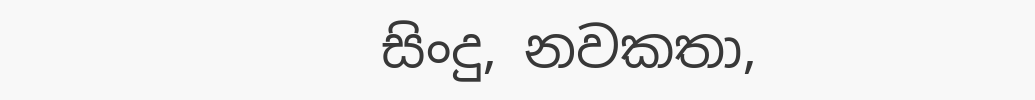සිංදු, නවකතා,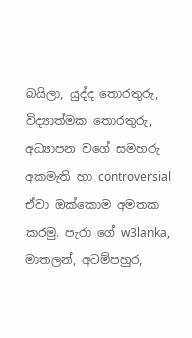බයිලා, යුද්ද තොරතුරු, විද්‍යාත්මක තොරතුරු, අධ්‍යාපන වගේ සමහරු අකමැති හා controversial ඒවා ඔක්කොම අමතක කරමු. පැරා ගේ w3lanka, මාතලන්, අටම්පහුර,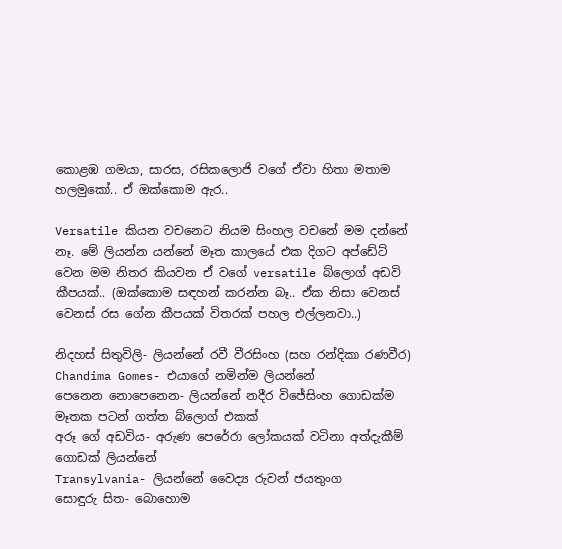කොළඹ ගමයා, සාරස, රසිකලොජි වගේ ඒවා හිතා මතාම හලමුකෝ.. ඒ ඔක්කොම ඇර..

Versatile කියන වචනෙට නියම සිංහල වචනේ මම දන්නේ නෑ. මේ ලියන්න යන්නේ මෑත කාලයේ එක දිගට අප්ඩේට් වෙන මම නිතර කියවන ඒ වගේ versatile බ්ලොග් අඩවි කීපයක්.. (ඔක්කොම සඳහන් කරන්න බෑ.. ඒක නිසා වෙනස් වෙනස් රස ගේන කීපයක් විතරක් පහල එල්ලනවා..)

නිදහස් සිතුවිලි- ලියන්නේ රවී වීරසිංහ (සහ රන්දිකා රණවීර)
Chandima Gomes- එයාගේ නමින්ම ලියන්නේ
පෙනෙන නොපෙනෙන- ලියන්නේ නදීර විජේසිංහ ගොඩක්ම මෑතක පටන් ගත්ත බ්ලොග් එකක්
අරූ ගේ අඩවිය- අරුණ පෙරේරා ලෝකයක් වටිනා අත්දැකීම් ගොඩක් ලියන්නේ
Transylvania- ලියන්නේ වෛද්‍ය රුවන් ජයතුංග
සොඳුරු සිත- බොහොම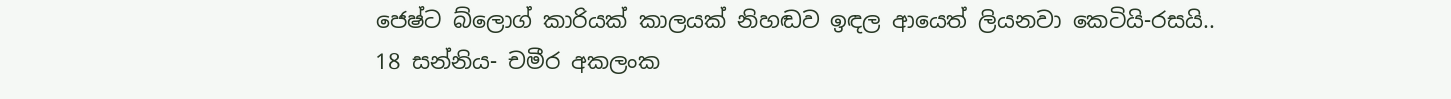ජෙෂ්ට බ්ලොග් කාරියක් කාලයක් නිහඬව ඉඳල ආයෙත් ලියනවා කෙටියි-රසයි..
18 සන්නිය- චමීර අකලංක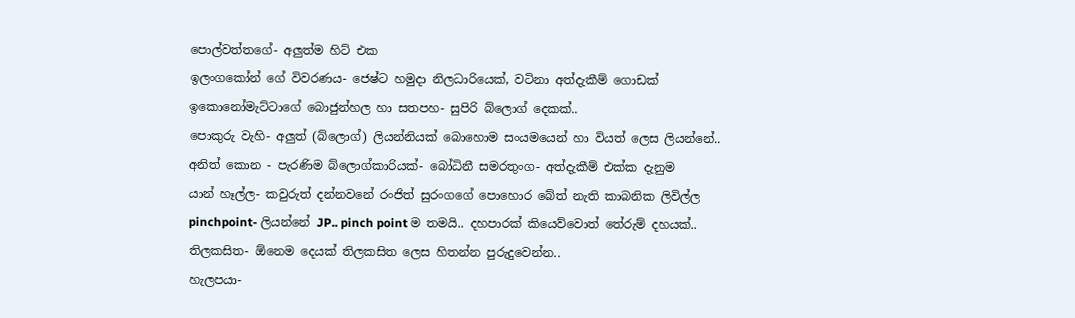පොල්වත්තගේ- අලුත්ම හිට් එක
ඉලංගකෝන් ගේ විවරණය- ජෙෂ්ට හමුදා නිලධාරියෙක්, වටිනා අත්දැකීම් ගොඩක්
ඉකොනෝමැට්ටාගේ බොජුන්හල හා සතපහ- සුපිරි බ්ලොග් දෙකක්..
පොකුරු වැහි- අලුත් (බ්ලොග්) ලියන්නියක් බොහොම සංයමයෙන් හා වියත් ලෙස ලියන්නේ..
අනිත් කොන - පැරණිම බ්ලොග්කාරියක්- බෝධිනී සමරතුංග- අත්දැකීම් එක්ක දැනුම
යාන් හෑල්ල- කවුරුත් දන්නවනේ රංජිත් සුරංගගේ පොහොර බේත් නැති කාබනික ලිවිල්ල
pinchpoint- ලියන්නේ JP.. pinch point ම තමයි.. දහපාරක් කියෙව්වොත් තේරුම් දහයක්..
තිලකසිත- ඕනෙම දෙයක් තිලකසිත ලෙස හිතන්න පුරුදුවෙන්න..
හැලපයා-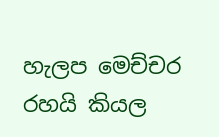හැලප මෙච්චර රහයි කියල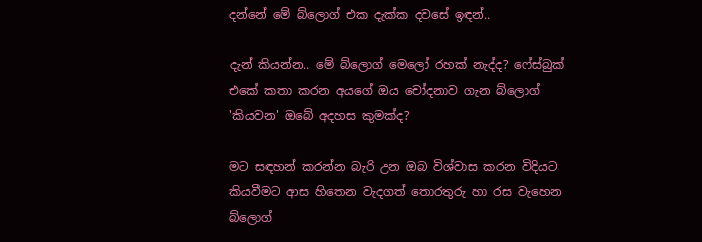දන්නේ මේ බ්ලොග් එක දැක්ක දවසේ ඉඳන්..

දැන් කියන්න.. මේ බ්ලොග් මෙලෝ රහක් නැද්ද? ෆේස්බුක් එකේ කතා කරන අයගේ ඔය චෝදනාව ගැන බ්ලොග් 'කියවන' ඔබේ අදහස කුමක්ද?

මට සඳහන් කරන්න බැරි උන ඔබ විශ්වාස කරන විදියට කියවීමට ආස හිතෙන වැදගත් තොරතුරු හා රස වැහෙන බ්ලොග්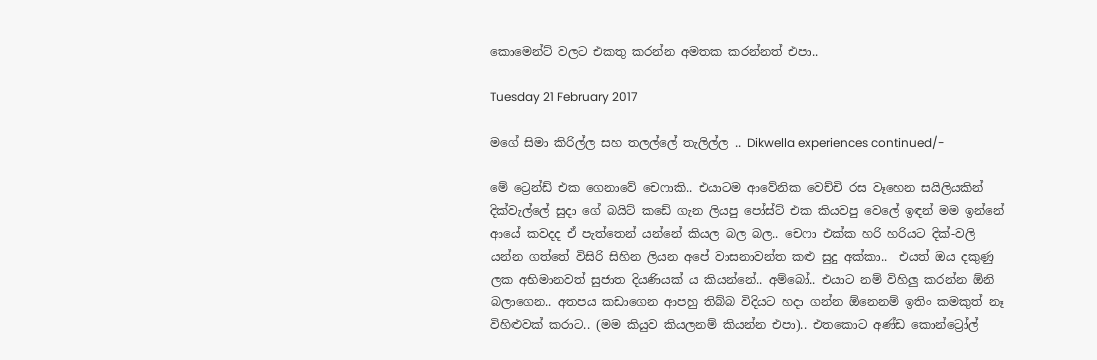කොමෙන්ට් වලට එකතු කරන්න අමතක කරන්නත් එපා..

Tuesday 21 February 2017

මගේ සිමා කිරිල්ල සහ තලල්ලේ තැලිල්ල .. Dikwella experiences continued/-

මේ ට්‍රෙන්ඩ් එක ගෙනාවේ චෙෆාකි.. එයාටම ආවේනික වෙච්චි රස වෑහෙන සයිලියකින් දික්වැල්ලේ සුදා ගේ බයිට් කඩේ ගැන ලියපු පෝස්ට් එක කියවපු වෙලේ ඉඳන් මම ඉන්නේ ආයේ කවදද ඒ පැත්තෙන් යන්නේ කියල බල බල.. චෙෆා එක්ක හරි හරියට දික්-වලි යන්න ගත්තේ විසිරි සිහින ලියන අපේ වාසනාවන්ත කළු සුදු අක්කා..  එයත් ඔය දකුණු ලක අභිමානවත් සුජාත දියණියක් ය කියන්නේ.. අම්බෝ.. එයාට නම් විහිලු කරන්න ඕනි බලාගෙන.. අතපය කඩාගෙන ආපහු තිබ්බ විදියට හදා ගන්න ඕනෙනම් ඉතිං කමකුත් නෑ විහිළුවක් කරාට.. (මම කියුව කියලනම් කියන්න එපා).. එතකොට අණ්ඩ කොන්ට්‍රෝල්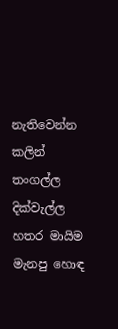නැතිවෙන්න කලින් තංගල්ල දික්වැල්ල හතර මායිම මැනපු හොඳ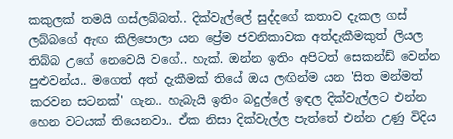කකුලක් තමයි ගස්ලබ්බත්.. දික්වැල්ලේ සුද්දගේ කතාව දැකල ගස් ලබ්බගේ ඇඟ කිලිපොලා යන ප්‍රේම ජවනිකාවක අත්දැකීමකුත් ලියල තිබ්බ උගේ නෙවෙයි වගේ.. හැක්. ඔන්න ඉතිං අපිටත් සෙකන්ඩ් වෙන්න පුළුවන්ය.. මගෙත් අත් දැකීමක් තියේ ඔය ලඟින්ම යන 'සිත මන්මත් කරවන සටනක්' ගැන.. හැබැයි ඉතිං බදුල්ලේ ඉඳල දික්වැල්ලට එන්න හෙන වටයක් තියෙනවා.. ඒක නිසා දික්වැල්ල පැත්තේ එන්න උණු විදිය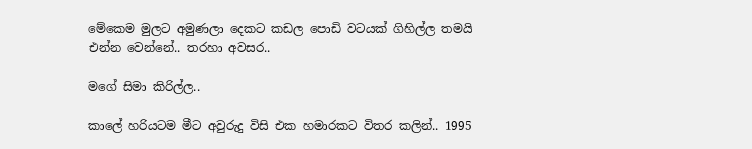මේකෙම මුලට අමුණලා දෙකට කඩල පොඩි වටයක් ගිහිල්ල තමයි එන්න වෙන්නේ.. තරහා අවසර..

මගේ සිමා කිරිල්ල..

කාලේ හරියටම මීට අවුරුදු විසි එක හමාරකට විතර කලින්.. 1995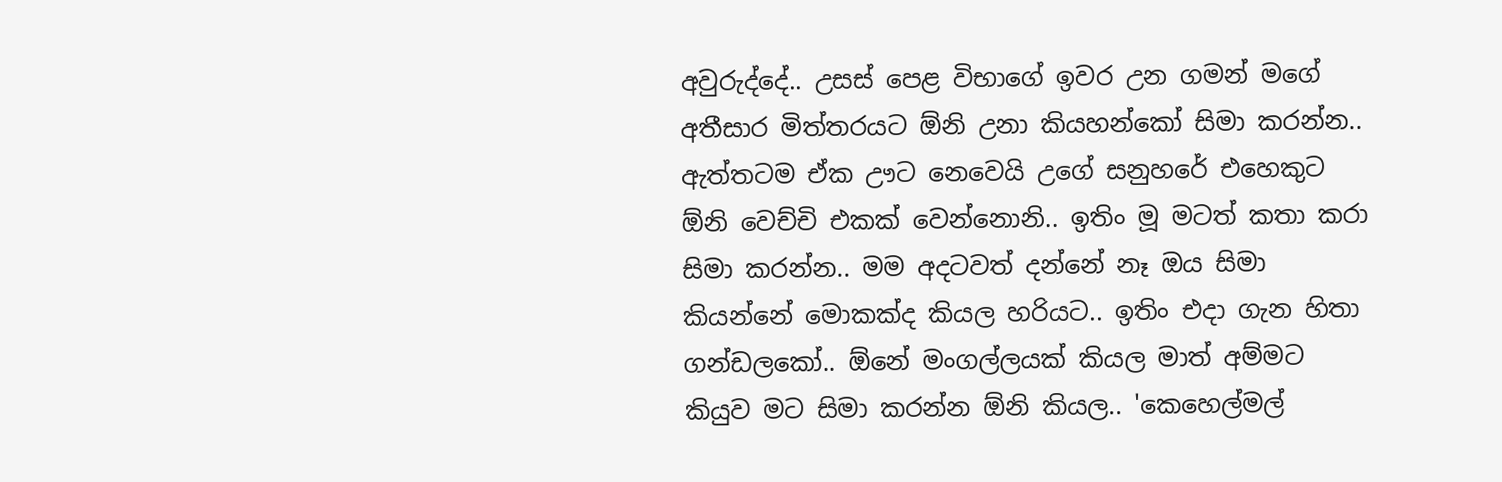අවුරුද්දේ.. උසස් පෙළ විභාගේ ඉවර උන ගමන් මගේ අතීසාර මිත්තරයට ඕනි උනා කියහන්කෝ සිමා කරන්න.. ඇත්තටම ඒක ඌට නෙවෙයි උගේ සනුහරේ එහෙකුට ඕනි වෙච්චි එකක් වෙන්නොනි.. ඉතිං මූ මටත් කතා කරා සිමා කරන්න.. මම අදටවත් දන්නේ නෑ ඔය සිමා කියන්නේ මොකක්ද කියල හරියට.. ඉතිං එදා ගැන හිතා ගන්ඩලකෝ.. ඕනේ මංගල්ලයක් කියල මාත් අම්මට කියුව මට සිමා කරන්න ඕනි කියල.. 'කෙහෙල්මල්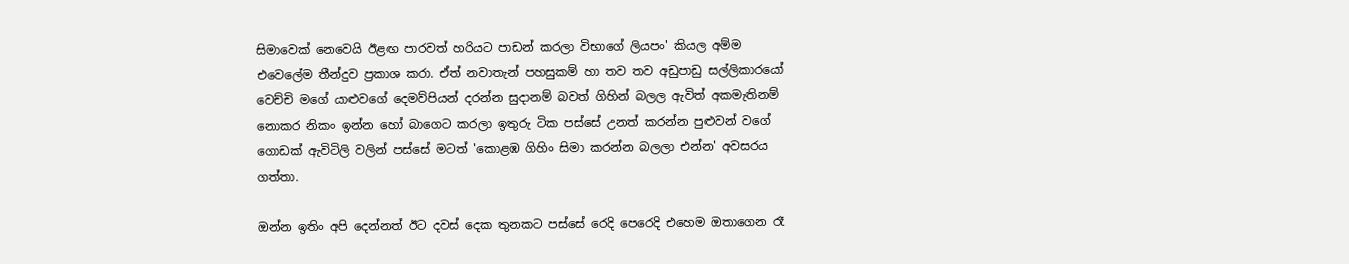සිමාවෙක් නෙවෙයි ඊළඟ පාරවත් හරියට පාඩන් කරලා විභාගේ ලියපං' කියල අම්ම එවෙලේම තීන්දුව ප්‍රකාශ කරා. ඒත් නවාතැන් පහසුකම් හා තව තව අඩුපාඩු සල්ලිකාරයෝ වෙච්චි මගේ යාළුවගේ දෙමව්පියන් දරන්න සුදානම් බවත් ගිහින් බලල ඇවිත් අකමැතිනම් නොකර නිකං ඉන්න හෝ බාගෙට කරලා ඉතුරු ටික පස්සේ උනත් කරන්න පුළුවන් වගේ ගොඩක් ඇවිටිලි වලින් පස්සේ මටත් 'කොළඹ ගිහිං සිමා කරන්න බලලා එන්න' අවසරය ගත්තා.

ඔන්න ඉතිං අපි දෙන්නත් ඊට දවස් දෙක තුනකට පස්සේ රෙදි පෙරෙදි එහෙම ඔතාගෙන රෑ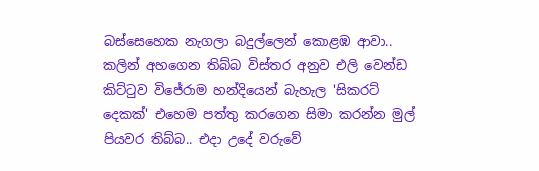බස්සෙහෙක නැගලා බදුල්ලෙන් කොළඹ ආවා.. කලින් අහගෙන තිබ්බ විස්තර අනුව එලි වෙන්ඩ කිට්ටුව විජේරාම හන්දියෙන් බැහැල 'සිකරට් දෙකක්' එහෙම පත්තු කරගෙන සිමා කරන්න මුල් පියවර තිබ්බ.. එදා උදේ වරුවේ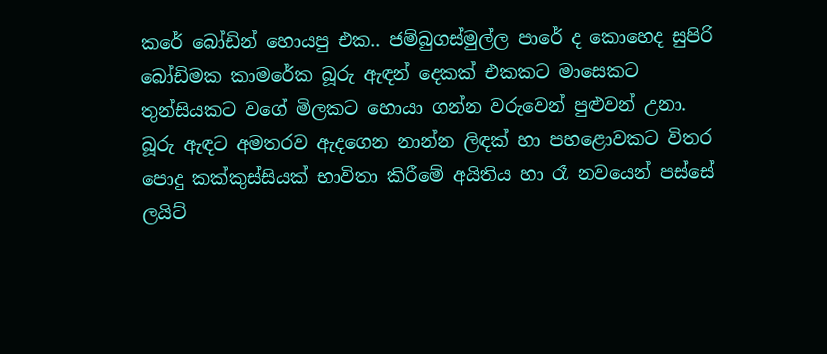කරේ බෝඩින් හොයපු එක.. ජම්බුගස්මුල්ල පාරේ ද කොහෙද සුපිරි බෝඩිමක කාමරේක බූරු ඇඳන් දෙකක් එකකට මාසෙකට තුන්සියකට වගේ මිලකට හොයා ගන්න වරුවෙන් පුළුවන් උනා. බූරු ඇඳට අමතරව ඇදගෙන නාන්න ලිඳක් හා පහළොවකට විතර පොදු කක්කුස්සියක් භාවිතා කිරීමේ අයිතිය හා රෑ නවයෙන් පස්සේ ලයිට්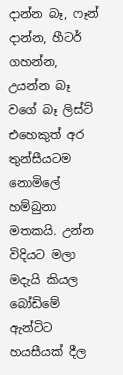දාන්න බෑ, ෆෑන් දාන්න, හීටර් ගහන්න, උයන්න බෑ වගේ බෑ ලිස්ට් එහෙකුත් අර තුන්සීයටම නොමිලේ හම්බුනා මතකයි. උන්න විදියට මලා මදැයි කියල බෝඩිමේ ඇන්ටිට හයසීයක් දීල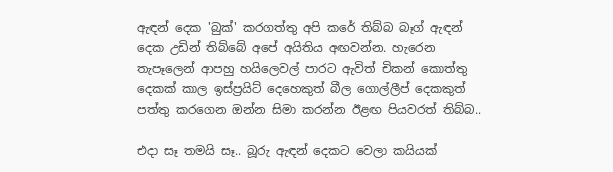ඇඳන් දෙක 'බුක්' කරගත්තු අපි කරේ තිබ්බ බෑග් ඇඳන් දෙක උඩින් තිබ්බේ අපේ අයිතිය අඟවන්න. හැරෙන තැපෑලෙන් ආපහු හයිලෙවල් පාරට ඇවිත් චිකන් කොත්තු දෙකක් කාල ඉස්ප්‍රයිට් දෙහෙකුත් බීල ගොල්ලීප් දෙකකුත් පත්තු කරගෙන ඔන්න සිමා කරන්න ඊළඟ පියවරත් තිබ්බ..

එදා සෑ තමයි සෑ.. බූරු ඇඳන් දෙකට වෙලා කයියක්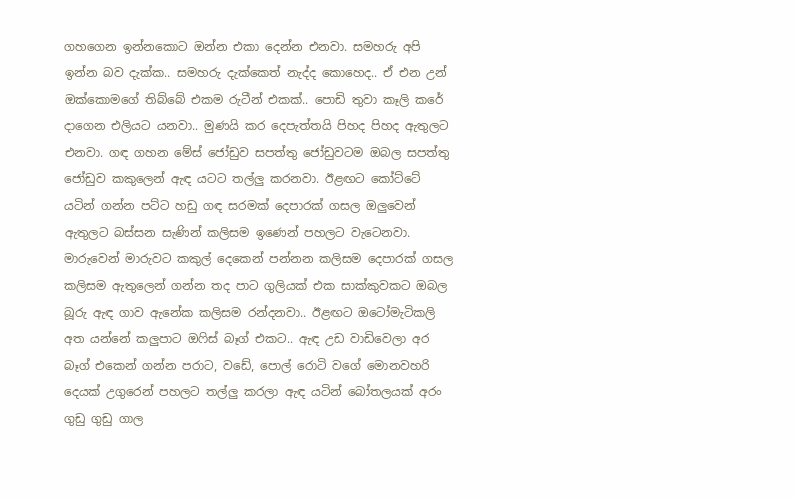ගහගෙන ඉන්නකොට ඔන්න එකා දෙන්න එනවා. සමහරු අපි ඉන්න බව දැක්ක.. සමහරු දැක්කෙත් නැද්ද කොහෙද.. ඒ එන උන් ඔක්කොමගේ තිබ්බේ එකම රුටීන් එකක්.. පොඩි තුවා කෑලි කරේ දාගෙන එලියට යනවා.. මුණයි කර දෙපැත්තයි පිහද පිහද ඇතුලට එනවා. ගඳ ගහන මේස් ජෝඩුව සපත්තු ජෝඩුවටම ඔබල සපත්තු ජෝඩුව කකුලෙන් ඇඳ යටට තල්ලු කරනවා. ඊළඟට කෝට්ටේ යටින් ගන්න පට්ට හඩු ගඳ සරමක් දෙපාරක් ගසල ඔලුවෙන් ඇතුලට බස්සන සැණින් කලිසම ඉණෙන් පහලට වැටෙනවා. මාරුවෙන් මාරුවට කකුල් දෙකෙන් පන්නන කලිසම දෙපාරක් ගසල කලිසම ඇතුලෙන් ගන්න තද පාට ගුලියක් එක සාක්කුවකට ඔබල බූරු ඇඳ ගාව ඇනේක කලිසම රන්දනවා.. ඊළඟට ඔටෝමැටිකලි අත යන්නේ කලුපාට ඔෆිස් බෑග් එකට.. ඇඳ උඩ වාඩිවෙලා අර බෑග් එකෙන් ගන්න පරාට, වඩේ, පොල් රොටි වගේ මොනවහරි දෙයක් උගුරෙන් පහලට තල්ලු කරලා ඇඳ යටින් බෝතලයක් අරං ගුඩු ගුඩු ගාල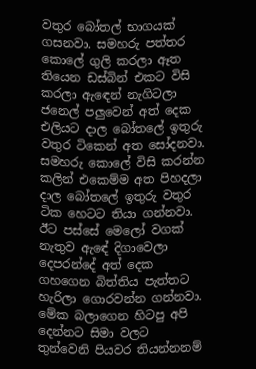වතුර බෝතල් භාගයක් ගසනවා. සමහරු පත්තර කොලේ ගුලි කරලා ඈත තියෙන ඩස්බින් එකට විසි කරලා ඇඳෙන් නැගිටලා ජනෙල් පලුවෙන් අත් දෙක එලියට දාල බෝතලේ ඉතුරු වතුර ටිකෙන් අත සෝදනවා. සමහරු කොලේ විසි කරන්න කලින් එකෙම්ම අත පිහදලා දාල බෝතලේ ඉතුරු වතුර ටික හෙටට තියා ගන්නවා. ඊට පස්සේ මෙලෝ වගක් නැතුව ඇඳේ දිගාවෙලා දෙපරන්දේ අත් දෙක ගහගෙන බිත්තිය පැත්තට හැරිලා ගොරවන්න ගන්නවා. මේක බලාගෙන හිටපු අපි දෙන්නට සිමා වලට තුන්වෙනි පියවර තියන්නනම්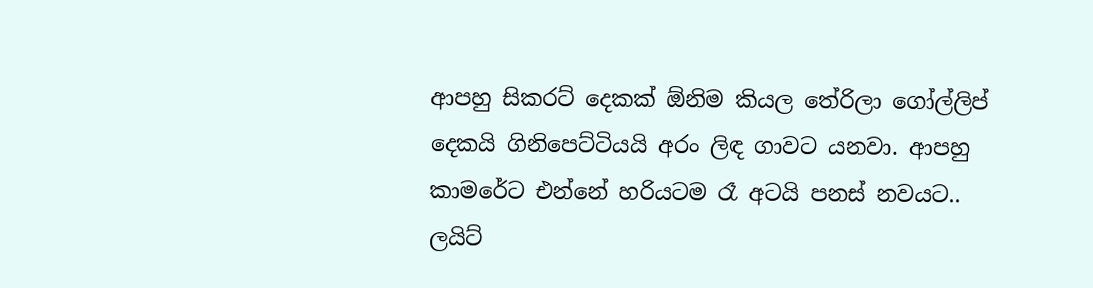ආපහු සිකරට් දෙකක් ඕනිම කියල තේරිලා ගෝල්ලිප් දෙකයි ගිනිපෙට්ටියයි අරං ලිඳ ගාවට යනවා. ආපහු කාමරේට එන්නේ හරියටම රෑ අටයි පනස් නවයට.. ලයිට්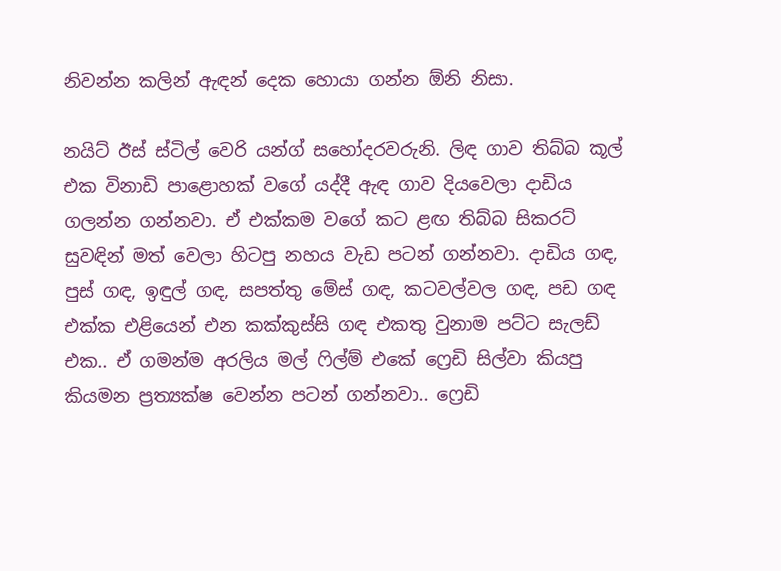නිවන්න කලින් ඇඳන් දෙක හොයා ගන්න ඕනි නිසා.

නයිට් ඊස් ස්ටිල් වෙරි යන්ග් සහෝදරවරුනි. ලිඳ ගාව තිබ්බ කූල් එක විනාඩි පාළොහක් වගේ යද්දී ඇඳ ගාව දියවෙලා දාඩිය ගලන්න ගන්නවා. ඒ එක්කම වගේ කට ළඟ තිබ්බ සිකරට් සුවඳින් මත් වෙලා හිටපු නහය වැඩ පටන් ගන්නවා. දාඩිය ගඳ, පුස් ගඳ, ඉඳුල් ගඳ, සපත්තු මේස් ගඳ, කටවල්වල ගඳ, පඩ ගඳ එක්ක එළියෙන් එන කක්කුස්සි ගඳ එකතු වුනාම පට්ට සැලඩ් එක.. ඒ ගමන්ම අරලිය මල් ෆිල්ම් එකේ ෆ්‍රෙඩි සිල්වා කියපු කියමන ප්‍රත්‍යක්ෂ වෙන්න පටන් ගන්නවා.. ෆ්‍රෙඩි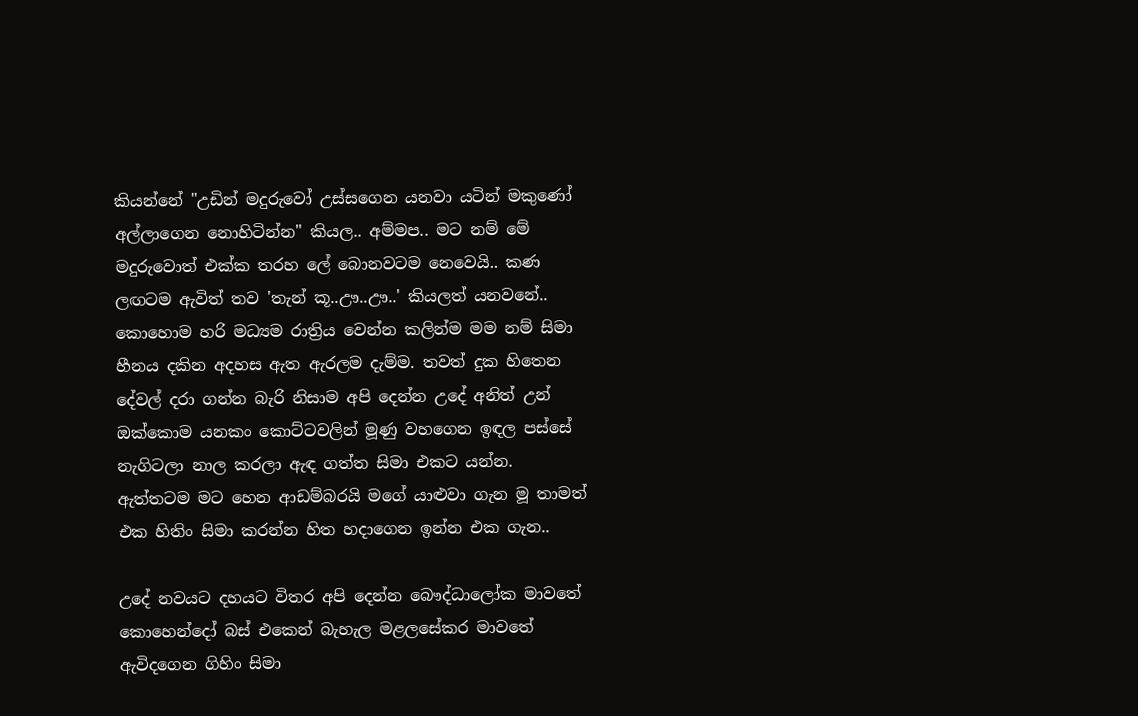කියන්නේ "උඩින් මදුරුවෝ උස්සගෙන යනවා යටින් මකුණෝ අල්ලාගෙන නොහිටින්න" කියල.. අම්මප.. මට නම් මේ මදුරුවොත් එක්ක තරහ ලේ බොනවටම නෙවෙයි.. කණ ලඟටම ඇවිත් තව 'තැන් කූ..ඌ..ඌ..' කියලත් යනවනේ.. කොහොම හරි මධ්‍යම රාත්‍රිය වෙන්න කලින්ම මම නම් සිමා හීනය දකින අදහස ඇත ඇරලම දැම්ම. තවත් දුක හිතෙන දේවල් දරා ගන්න බැරි නිසාම අපි දෙන්න උදේ අනිත් උන් ඔක්කොම යනකං කොට්ටවලින් මූණු වහගෙන ඉඳල පස්සේ නැගිටලා නාල කරලා ඇඳ ගත්ත සිමා එකට යන්න. ඇත්තටම මට හෙන ආඩම්බරයි මගේ යාළුවා ගැන මූ තාමත් එක හිතිං සිමා කරන්න හිත හදාගෙන ඉන්න එක ගැන..

උදේ නවයට දහයට විතර අපි දෙන්න බෞද්ධාලෝක මාවතේ කොහෙන්දෝ බස් එකෙන් බැහැල මළලසේකර මාවතේ ඇවිදගෙන ගිහිං සිමා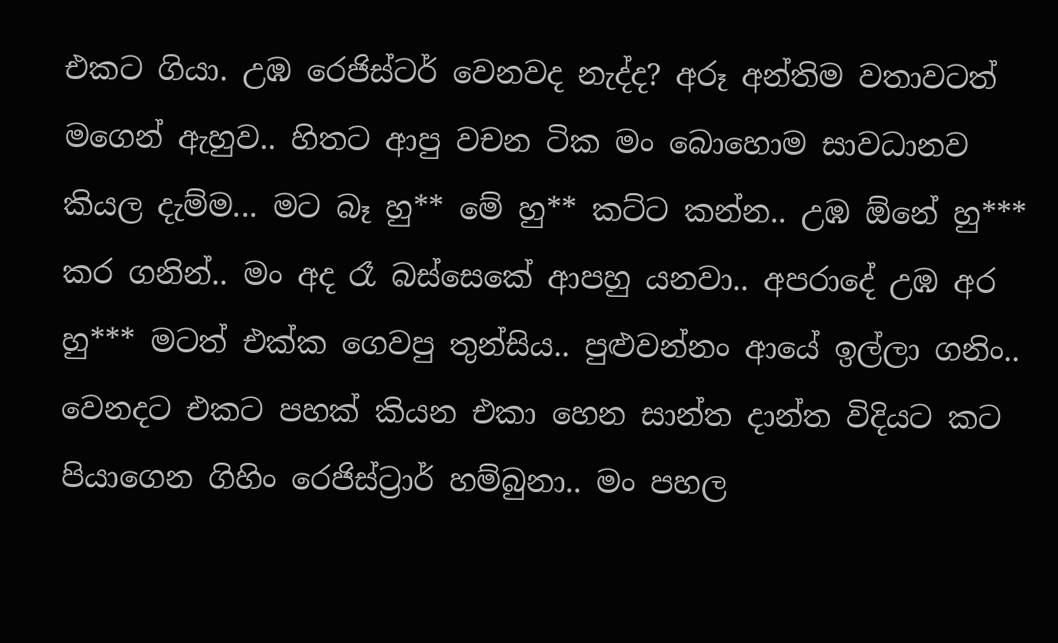එකට ගියා. උඹ රෙජිස්ටර් වෙනවද නැද්ද? අරූ අන්තිම වතාවටත් මගෙන් ඇහුව.. හිතට ආපු වචන ටික මං බොහොම සාවධානව කියල දැම්ම... මට බෑ හු** මේ හු** කට්ට කන්න.. උඹ ඕනේ හු*** කර ගනින්.. මං අද රෑ බස්සෙකේ ආපහු යනවා.. අපරාදේ උඹ අර හු*** මටත් එක්ක ගෙවපු තුන්සිය.. පුළුවන්නං ආයේ ඉල්ලා ගනිං.. වෙනදට එකට පහක් කියන එකා හෙන සාන්ත දාන්ත විදියට කට පියාගෙන ගිහිං රෙජිස්ට්‍රාර් හම්බුනා.. මං පහල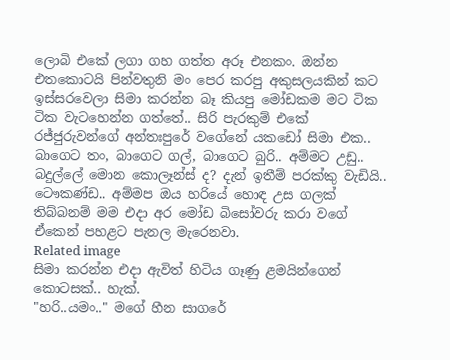ලොබි එකේ ලගා ගහ ගත්ත අරූ එනකං. ඔන්න එතකොටයි පින්වතුනි මං පෙර කරපු අකුසලයකින් කට ඉස්සරවෙලා සිමා කරන්න බෑ කියපු මෝඩකම මට ටික ටික වැටහෙන්න ගත්තේ.. සිරි පැරකුම් එකේ රජ්ජුරුවන්ගේ අන්තඃපුරේ වගේනේ යකඩෝ සිමා එක.. බාගෙට තං, බාගෙට ගල්, බාගෙට බුරි.. අම්මට උඩු.. බදුල්ලේ මොන කොලෑන්ස් ද? දැන් ඉතීම් පරක්කු වැඩියි.. ටෞකණ්ඩ.. අම්මප ඔය හරියේ හොඳ උස ගලක් තිබ්බනම් මම එදා අර මෝඩ බිසෝවරු කරා වගේ ඒකෙන් පහළට පැනල මැරෙනවා.
Related image
සිමා කරන්න එදා ඇවිත් හිටිය ගෑණු ළමයින්ගෙන් කොටසක්.. හැක්.
"හරි..යමං.." මගේ හීන සාගරේ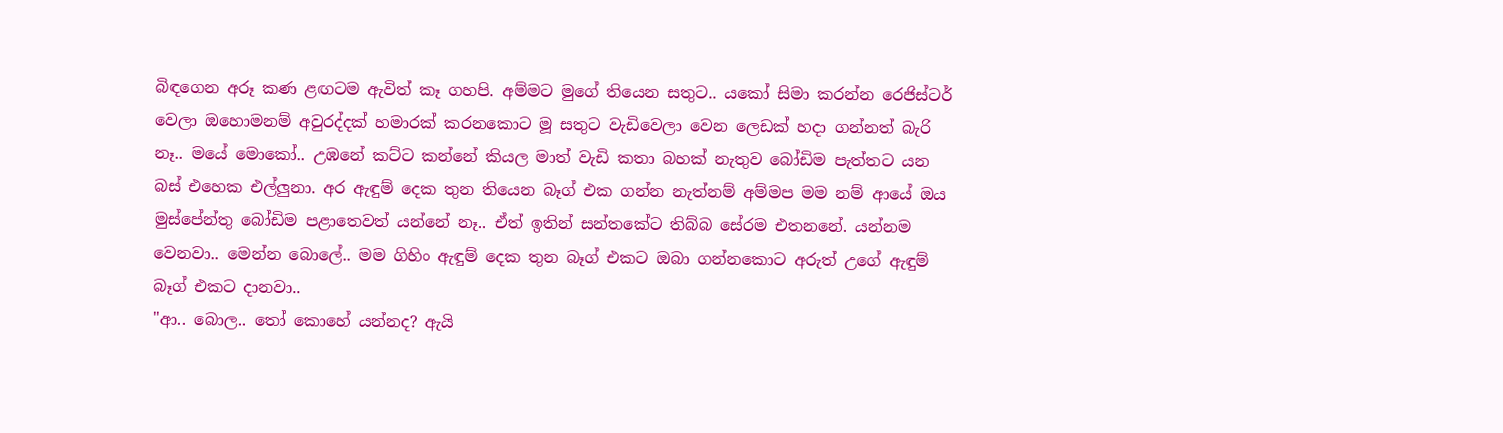බිඳගෙන අරූ කණ ළඟටම ඇවිත් කෑ ගහපි. අම්මට මුගේ තියෙන සතුට.. යකෝ සිමා කරන්න රෙජිස්ටර් වෙලා ඔහොමනම් අවුරද්දක් හමාරක් කරනකොට මූ සතුට වැඩිවෙලා වෙන ලෙඩක් හදා ගන්නත් බැරි නෑ.. මයේ මොකෝ.. උඹනේ කට්ට කන්නේ කියල මාත් වැඩි කතා බහක් නැතුව බෝඩිම පැත්තට යන බස් එහෙක එල්ලුනා. අර ඇඳුම් දෙක තුන තියෙන බෑග් එක ගන්න නැත්නම් අම්මප මම නම් ආයේ ඔය මුස්පේන්තු බෝඩිම පළාතෙවත් යන්නේ නෑ.. ඒත් ඉතින් සන්තකේට තිබ්බ සේරම එතනනේ. යන්නම වෙනවා.. මෙන්න බොලේ.. මම ගිහිං ඇඳුම් දෙක තුන බෑග් එකට ඔබා ගන්නකොට අරුත් උගේ ඇඳුම් බෑග් එකට දානවා..
"ආ.. බොල.. තෝ කොහේ යන්නද? ඇයි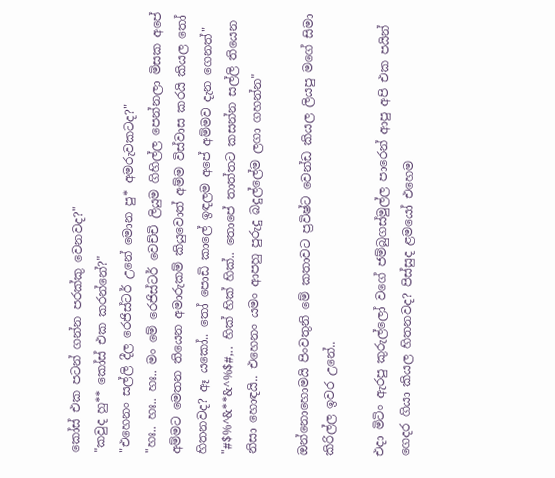කෝස් එක පටන් ගන්න පරක්කු වෙනවද?"
"කවුද හු** කෝස් එක කරන්නේ?"
"එහෙනං සල්ලි දීල රෙජිස්ටර් උනේ මොන පු* අමරුවකටද?"
"හඃ.. හඃ.. හඃ.. මං මේ රෙජිස්ටර් වෙච්චි ලියුම ගිහිල්ල පෙන්නලා මිසක අපේ අම්මට මෙතන තියෙන අමාරුකම් කියුවොත් අම්ම විස්වාස කරයි කියල තෝ හිතනවද? ඈ යකෝ.. තෝ පොඩි කාලේ ඉඳලම අපේ අම්මව දැන ගෙනත්"
"#$%^&**&^%$#,.. හික් හික් හික්.. තොපේ තාත්තට කසන්න සල්ලි තියෙන නිසා හොඳයි.. එහෙනං යමං ආපහු පුරුදු බදුල්ලේම ලගා ගහන්න"

ඔන්නොහොමයි පිංවතුනි මේ කතාවට ප්‍රවිෂ්ට වෙන්ඩ කියල ලියපු මගේ සිමා කිරිල්ල ඉවර උනේ..

එදා මිටිං ඇරපු කුරුල්ලෝ වගේ ජම්බුගස්මුල්ල පාරෙන් ආපු අපි එක පයින් ගෙදර ගියා කියල හිතනවද? පිස්සුද ළමයෝ එහෙම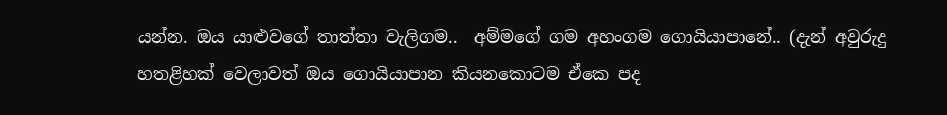යන්න. ඔය යාළුවගේ තාත්තා වැලිගම..  අම්මගේ ගම අහංගම ගොයියාපානේ.. (දැන් අවුරුදු හතළිහක් වෙලාවත් ඔය ගොයියාපාන කියනකොටම ඒකෙ පද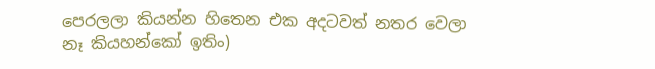පෙරලලා කියන්න හිතෙන එක අදටවත් නතර වෙලා නෑ කියහන්කෝ ඉතිං)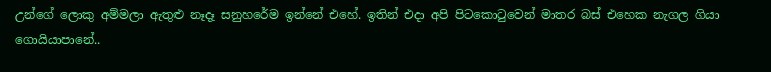උන්ගේ ලොකු අම්මලා ඇතුළු නෑදෑ සනුහරේම ඉන්නේ එහේ. ඉතින් එදා අපි පිටකොටුවෙන් මාතර බස් එහෙක නැගල ගියා ගොයියාපානේ..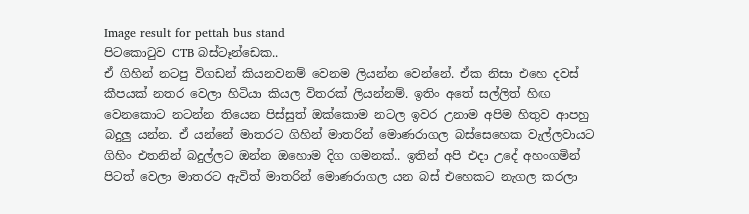Image result for pettah bus stand
පිටකොටුව CTB බස්ටෑන්ඩෙක..
ඒ ගිහින් නටපු විගඩන් කියනවනම් වෙනම ලියන්න වෙන්නේ. ඒක නිසා එහෙ දවස් කීපයක් නතර වෙලා හිටියා කියල විතරක් ලියන්නම්. ඉතිං අතේ සල්ලිත් හිඟ වෙනකොට නටන්න තියෙන පිස්සුත් ඔක්කොම නටල ඉවර උනාම අපිම හිතුව ආපහු බදුලු යන්න. ඒ යන්නේ මාතරට ගිහින් මාතරින් මොණරාගල බස්සෙහෙක වැල්ලවායට ගිහිං එතනින් බදුල්ලට ඔන්න ඔහොම දිග ගමනක්.. ඉතින් අපි එදා උදේ අහංගමින් පිටත් වෙලා මාතරට ඇවිත් මාතරින් මොණරාගල යන බස් එහෙකට නැගල කරලා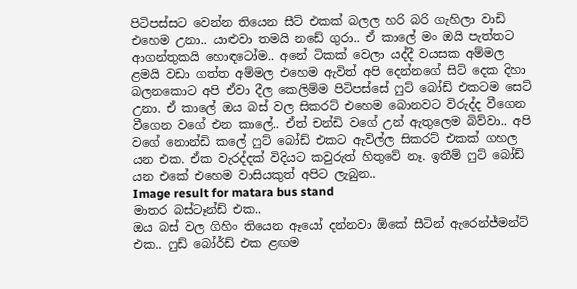පිටිපස්සට වෙන්න තියෙන සීට් එකක් බලල හරි බරි ගැහිලා වාඩි එහෙම උනා.. යාළුවා තමයි නඩේ ගුරා.. ඒ කාලේ මං ඔයි පැත්තට ආගන්තුකයි හොඳටෝම.. අනේ ටිකක් වෙලා යද්දී වයසක අම්මල ළමයි වඩා ගත්ත අම්මල එහෙම ඇවිත් අපි දෙන්නගේ සිට් දෙක දිහා බලනකොට අපි ඒවා දීල කෙලිම්ම පිටිපස්සේ ෆුට් බෝඩ් එකටම සෙට් උනා. ඒ කාලේ ඔය බස් වල සිකරට් එහෙම බොනවට විරුද්ද වීගෙන වීගෙන වගේ එන කාලේ.. ඒත් චන්ඩි ව‍ගේ උන් ඇතුලෙම බිව්වා.. අපි වගේ නොන්ඩි කලේ ෆුට් බෝඩ් එකට ඇවිල්ල සිකරට් එකක් ගහල යන එක. ඒක වැරද්දක් විදියට කවුරුත් හිතුවේ නෑ. ඉතීම් ෆුට් බෝඩ් යන එකේ එහෙම වාසියකුත් අපිට ලැබුන..
Image result for matara bus stand
මාතර බස්ටෑන්ඩ් එක..
ඔය බස් වල ගිහිං තියෙන ඈයෝ දන්නවා ඕකේ සීටින් ඇරෙන්ජ්මන්ට් එක.. ෆුඩ් බෝර්ඩ් එක ළඟම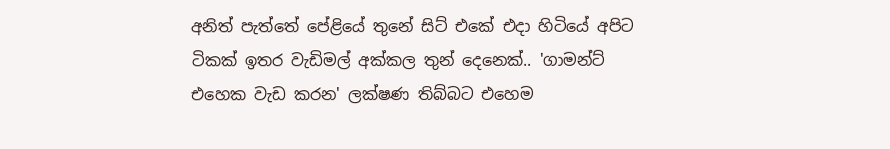අනිත් පැත්තේ පේළියේ තුනේ සිට් එකේ එදා හිටියේ අපිට ටිකක් ඉතර වැඩිමල් අක්කල තුන් දෙනෙක්.. 'ගාමන්ට් එහෙක වැඩ කරන' ලක්ෂණ තිබ්බට එහෙම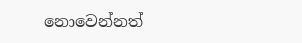නොවෙන්නත්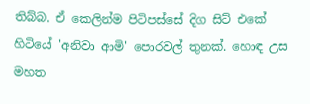තිබ්බ. ඒ කෙලින්ම පිටිපස්සේ දිග සිට් එකේ හිටියේ 'අනිවා ආමි' පොරවල් තුනක්. හොඳ උස මහත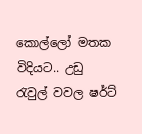කොල්ලෝ මතක විදියට.. උඩු රැවුල් වවල ෂර්ට්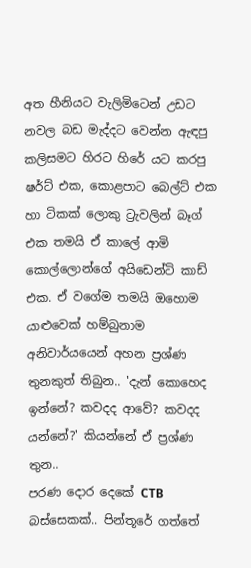අත හීනියට වැලිමිටෙන් උඩට නවල බඩ මැද්දට වෙන්න ඇඳපු කලිසමට හිරට හිරේ යට කරපු ෂර්ට් එක, කොළපාට බෙල්ට් එක හා ටිකක් ලොකු ට්‍රැවලින් බෑග් එක තමයි ඒ කාලේ ආමි කොල්ලොන්ගේ අයිඩෙන්ටි කාඩ් එක. ඒ වගේම තමයි ඔහොම යාළුවෙක් හම්බුනාම අනිවාර්යයෙන් අහන ප්‍රශ්ණ තුනකුත් තිබුන.. 'දැන් කොහෙද ඉන්නේ? කවදද ආවේ? කවදද යන්නේ?' කියන්නේ ඒ ප්‍රශ්ණ තුන..
පරණ දොර දෙකේ CTB බස්සෙකක්.. පින්තූරේ ගත්තේ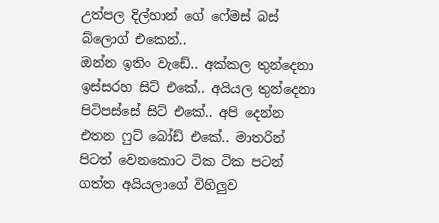උත්පල දිල්හාන් ගේ ෆේමස් බස් බ්ලොග් එකෙන්..
ඔන්න ඉතිං වැඩේ.. අක්කල තුන්දෙනා ඉස්සරහ සිට් එකේ.. අයියල තුන්දෙනා පිටිපස්සේ සිට් එකේ.. අපි දෙන්න එතන ෆුට් බෝඩ් එකේ.. මාතරින් පිටත් වෙනකොට ටික ටික පටන් ගත්ත අයියලාගේ විහිලුව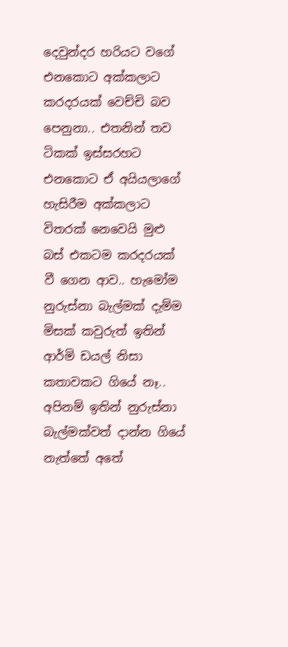දෙවුන්දර හරියට වගේ එනකොට අක්කලාට කරදරයක් වෙච්චි බව පෙනුනා.. එතනින් තව ටිකක් ඉස්සරහට එනකොට ඒ අයියලාගේ හැසිරීම අක්කලාට විතරක් නෙවෙයි මුළු බස් එකටම කරදරයක් වී ගෙන ආව.. හැමෝම නුරුස්නා බැල්මක් දැම්ම මිසක් කවුරුත් ඉතින් ආර්මි ඩයල් නිසා කතාවකට ගියේ නෑ.. අපිනම් ඉතින් නුරුස්නා බැල්මක්වත් දාන්න ගියේ නැත්තේ අතේ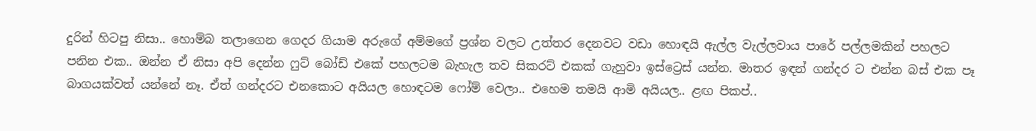දුරින් හිටපු නිසා.. හොම්බ තලාගෙන ගෙදර ගියාම අරුගේ අම්මගේ ප්‍රශ්න වලට උත්තර දෙනවට වඩා හොඳයි ඇල්ල වැල්ලවාය පාරේ පල්ලමකින් පහලට පනින එක.. ඔන්න ඒ නිසා අපි දෙන්න ෆුට් බෝඩ් එකේ පහලටම බැහැල තව සිකරට් එකක් ගැහුවා ඉස්ට්‍රෙස් යන්න. මාතර ඉඳන් ගන්දර ට එන්න බස් එක පෑ බාගයක්වත් යන්නේ නෑ. ඒත් ගන්දරට එනකොට අයියල හොඳටම ෆෝම් වෙලා.. එහෙම තමයි ආමි අයියල.. ළඟ පිකප්..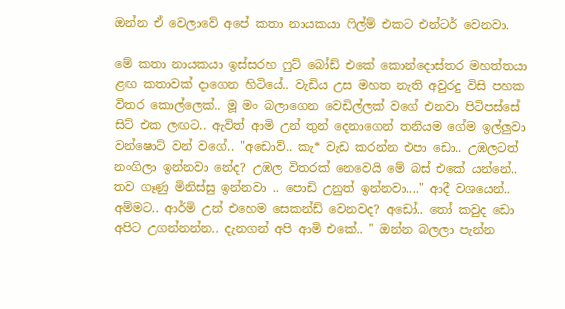ඔන්න ඒ වෙලාවේ අපේ කතා නායකයා ෆිල්ම් එකට එන්ටර් වෙනවා.

මේ කතා නායකයා ඉස්සරහ ෆුට් බෝඩ් එකේ කොන්දොස්තර මහත්තයා ළඟ කතාවක් දාගෙන හිටියේ.. වැඩිය උස මහත නැති අවුරදු විසි පහක විතර කොල්ලෙක්.. මූ මං බලාගෙන වෙඩිල්ලක් වගේ එනවා පිටිපස්සේ සිට් එක ලඟට.. ඇවිත් ආමි උන් තුන් දෙනාගෙන් තනියම ගේම ඉල්ලුවා වන්ෂොට් වන් වගේ.. "අඩොව්.. කැ* වැඩ කරන්න එපා ඩො.. උඹලටත් නංගිලා ඉන්නවා නේද? උඹල විතරක් නෙවෙයි මේ බස් එකේ යන්නේ.. තව ගෑණු මිනිස්සු ඉන්නවා .. පොඩි උනුත් ඉන්නවා...." ආදී වශයෙන්.. අම්මට.. ආර්මි උන් එහෙම සෙකන්ඩ් වෙනවද? අඩෝ.. තෝ කවුද ඩො අපිට උගන්නන්න.. දැනගන් අපි ආමි එකේ.. " ඔන්න බලලා පැන්න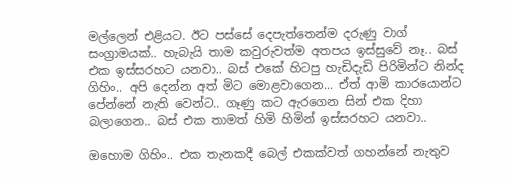මල්ලෙන් එළියට. ඊට පස්සේ දෙපැත්තෙන්ම දරුණු වාග් සංග්‍රාමයක්.. හැබැයි තාම කවුරුවත්ම අතපය ඉස්සුවේ නෑ.. බස් එක ඉස්සරහට යනවා.. බස් එකේ හිටපු හැඩිදැඩි පිරිමින්ට නින්ද ගිහිං.. අපි දෙන්න අත් මිට මොළවාගෙන... ඒත් ආමි කාරයොන්ට පේන්නේ නැති වෙන්ට.. ගෑණු කට ඇරගෙන සින් එක දිහා බලාගෙන.. බස් එක තාමත් හිමි හිමින් ඉස්සරහට යනවා..

ඔහොම ගිහිං.. එක තැනකදී බෙල් එකක්වත් ගහන්නේ නැතුව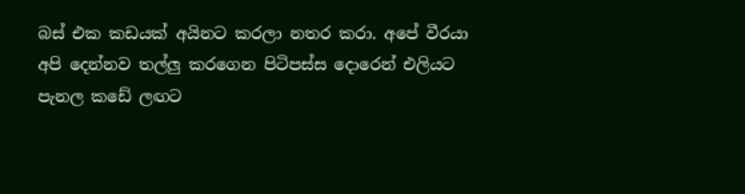බස් එක කඩයක් අයිනට කරලා නතර කරා. අපේ වීරයා අපි දෙන්නව තල්ලු කරගෙන පිටිපස්ස දොරෙන් එලියට පැනල කඩේ ලඟට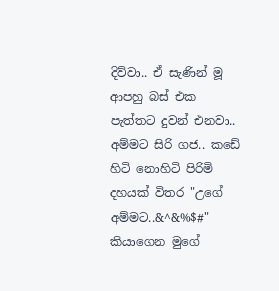දිව්වා.. ඒ සැණින් මූ ආපහු බස් එක පැත්තට දුවන් එනවා.. අම්මට සිරි ගජ.. කඩේ හිටි නොහිටි පිරිමි දහයක් විතර "උගේ අම්මට..&^&%$#" කියාගෙන මුගේ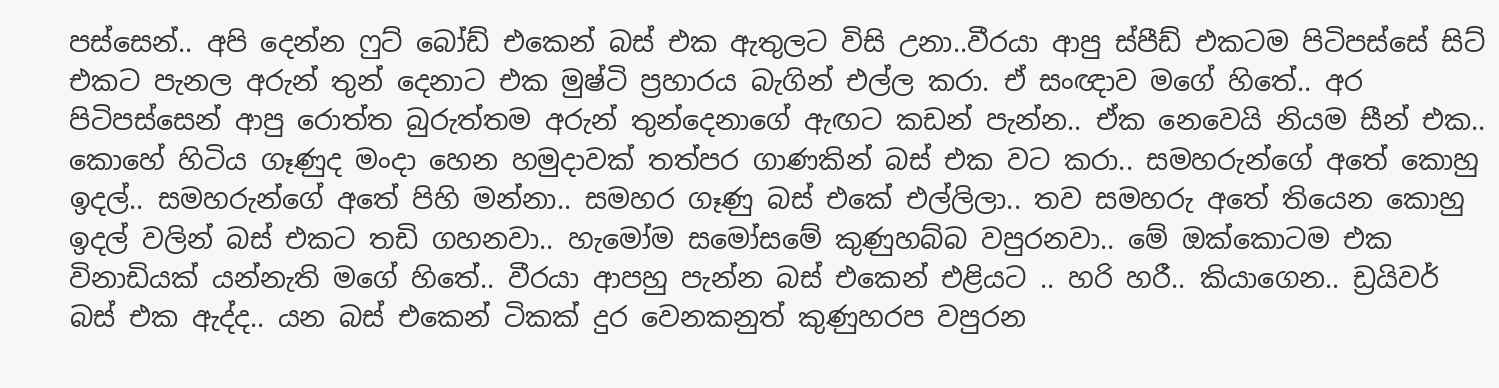පස්සෙන්.. අපි දෙන්න ෆුට් බෝඩ් එකෙන් බස් එක ඇතුලට විසි උනා..වීරයා ආපු ස්පීඩ් එකටම පිටිපස්සේ සිට් එකට පැනල අරුන් තුන් දෙනාට එක මුෂ්ටි ප්‍රහාරය බැගින් එල්ල කරා. ඒ සංඥාව මගේ හිතේ.. අර පිටිපස්සෙන් ආපු රොත්ත බුරුත්තම අරුන් තුන්දෙනාගේ ඇඟට කඩන් පැන්න.. ඒක නෙවෙයි නියම සීන් එක.. කොහේ හිටිය ගෑණුද මංදා හෙන හමුදාවක් තත්පර ගාණකින් බස් එක වට කරා.. සමහරුන්ගේ අතේ කොහු ඉදල්.. සමහරුන්ගේ අතේ පිහි මන්නා.. සමහර ගෑණු බස් එකේ එල්ලිලා.. තව සමහරු අතේ තියෙන කොහු ඉදල් වලින් බස් එකට තඩි ගහනවා.. හැමෝම සමෝසමේ කුණුහබ්බ වපුරනවා.. මේ ඔක්කොටම එක විනාඩියක් යන්නැති මගේ හිතේ.. වීරයා ආපහු පැන්න බස් එකෙන් එළියට .. හරි හරී.. කියාගෙන.. ඩ්‍රයිවර් බස් එක ඇද්ද.. යන බස් එකෙන් ටිකක් දුර වෙනකනුත් කුණුහරප වපුරන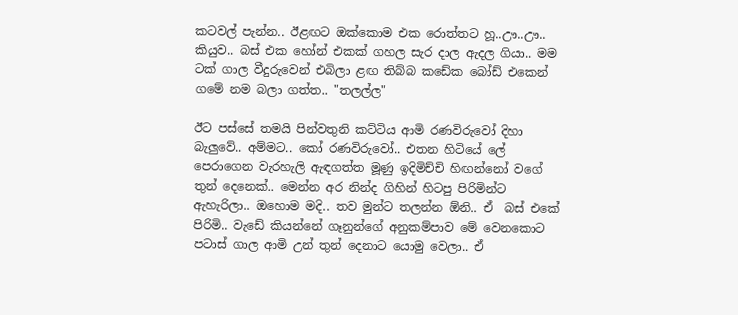කටවල් පැන්න.. ඊළඟට ඔක්කොම එක රොත්තට හූ..ඌ..ඌ.. කියුව.. බස් එක හෝන් එකක් ගහල සැර දාල ඇදල ගියා.. මම ටක් ගාල වීදුරුවෙන් එබිලා ළඟ තිබ්බ කඩේක බෝඩ් එකෙන් ගමේ නම බලා ගත්ත.. "තලල්ල"

ඊට පස්සේ තමයි පින්වතුනි කට්ටිය ආමි රණවිරුවෝ දිහා බැලුවේ.. අම්මට.. කෝ රණවිරුවෝ.. එතන හිටියේ ලේ පෙරාගෙන වැරහැලි ඇඳගත්ත මූණු ඉදිමිච්චි හිඟන්නෝ වගේ තුන් දෙනෙක්.. මෙන්න අර නින්ද ගිහින් හිටපු පිරිමින්ට ඇහැරිලා.. ඔහොම මදි.. තව මුන්ට තලන්න ඕනි.. ඒ  බස් එකේ පිරිමි.. වැඩේ කියන්නේ ගෑනුන්ගේ අනුකම්පාව මේ වෙනකොට පටාස් ගාල ආමි උන් තුන් දෙනාට යොමු වෙලා.. ඒ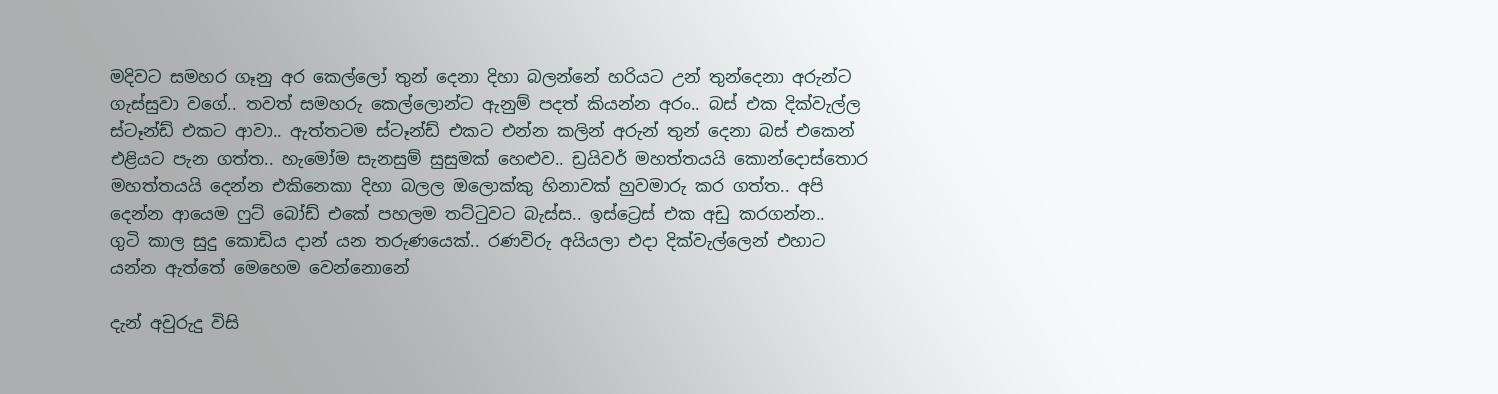මදිවට සමහර ගෑනු අර කෙල්ලෝ තුන් දෙනා දිහා බලන්නේ හරියට උන් තුන්දෙනා අරුන්ට ගැස්සුවා වගේ.. තවත් සමහරු කෙල්ලොන්ට ඇනුම් පදත් කියන්න අරං.. බස් එක දික්වැල්ල ස්ටෑන්ඩ් එකට ආවා.. ඇත්තටම ස්ටෑන්ඩ් එකට එන්න කලින් අරුන් තුන් දෙනා බස් එකෙන් එළියට පැන ගත්ත.. හැමෝම සැනසුම් සුසුමක් හෙළුව.. ඩ්‍රයිවර් මහත්තයයි කොන්දොස්තොර මහත්තයයි දෙන්න එකිනෙකා දිහා බලල ඔලොක්කු හිනාවක් හුවමාරු කර ගත්ත.. අපි දෙන්න ආයෙම ෆුට් බෝඩ් එකේ පහලම තට්ටුවට බැස්ස.. ඉස්ට්‍රෙස් එක අඩු කරගන්න..
ගුටි කාල සුදු කොඩිය දාන් යන තරුණයෙක්.. රණවිරු අයියලා එදා දික්වැල්ලෙන් එහාට යන්න ඇත්තේ මෙහෙම වෙන්නොනේ

දැන් අවුරුදු විසි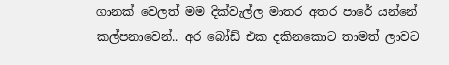ගානක් වෙලත් මම දික්වැල්ල මාතර අතර පාරේ යන්නේ කල්පනාවෙන්.. අර බෝඩ් එක දකිනකොට තාමත් ලාවට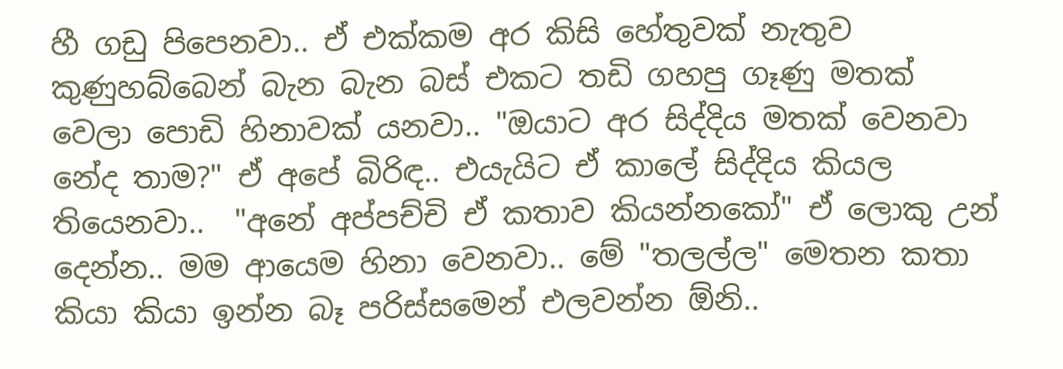හී ගඩු පිපෙනවා.. ඒ එක්කම අර කිසි හේතුවක් නැතුව කුණුහබ්බෙන් බැන බැන බස් එකට තඩි ගහපු ගෑණු මතක් වෙලා පොඩි හිනාවක් යනවා.. "ඔයාට අර සිද්දිය මතක් වෙනවා නේද තාම?" ඒ අපේ බිරිඳ.. එයැයිට ඒ කාලේ සිද්දිය කියල තියෙනවා..  "අනේ අප්පච්චි ඒ කතාව කියන්නකෝ" ඒ ලොකු උන් දෙන්න.. මම ආයෙම හිනා වෙනවා.. මේ "තලල්ල" මෙතන කතා කියා කියා ඉන්න බෑ පරිස්සමෙන් එලවන්න ඕනි..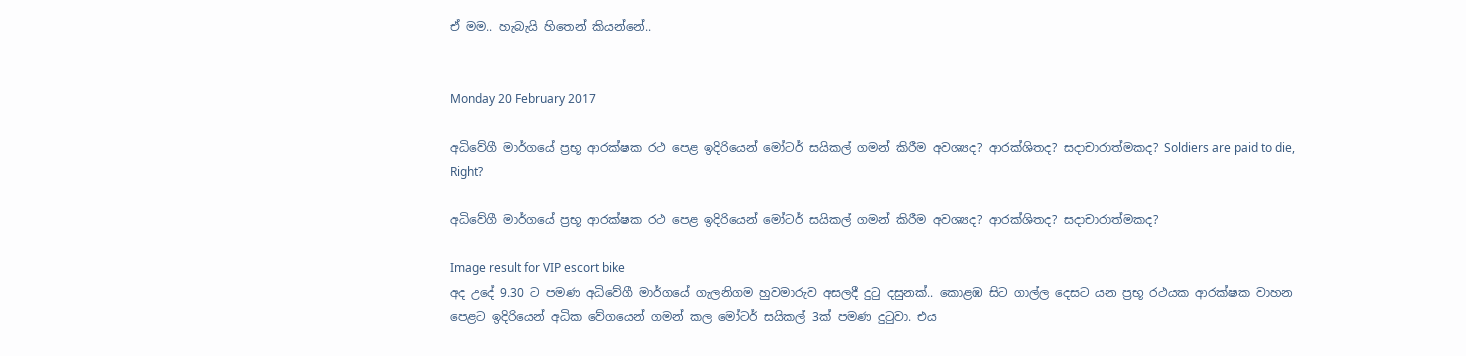ඒ මම.. හැබැයි හිතෙන් කියන්නේ..


Monday 20 February 2017

අධිවේගී මාර්ගයේ ප්‍රභූ ආරක්ෂක රථ පෙළ ඉදිරියෙන් මෝටර් සයිකල් ගමන් කිරීම අවශ්‍යද? ආරක්ශිතද? සදාචාරාත්මකද? Soldiers are paid to die, Right?

අධිවේගී මාර්ගයේ ප්‍රභූ ආරක්ෂක රථ පෙළ ඉදිරියෙන් මෝටර් සයිකල් ගමන් කිරීම අවශ්‍යද? ආරක්ශිතද? සදාචාරාත්මකද?

Image result for VIP escort bike
අද උදේ 9.30 ට පමණ අධිවේගී මාර්ගයේ ගැලනිගම හුවමාරුව අසලදී දුටු දසුනක්.. කොළඹ සිට ගාල්ල දෙසට යන ප්‍රභූ රථයක ආරක්ෂක වාහන පෙළට ඉදිරියෙන් අධික වේගයෙන් ගමන් කල මෝටර් සයිකල් 3ක් පමණ දුටුවා. එය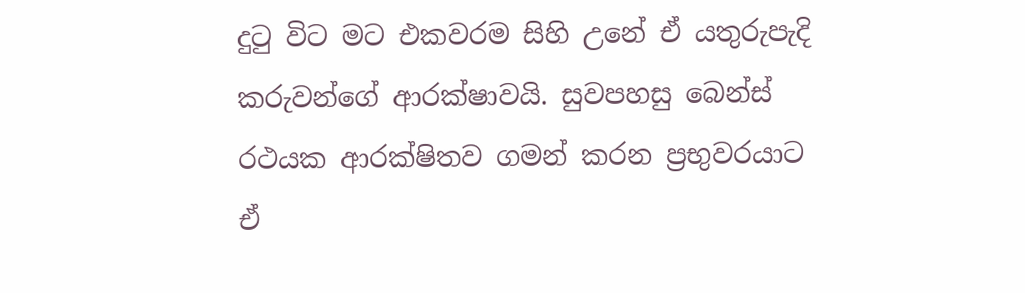දුටු විට මට එකවරම සිහි උනේ ඒ යතුරුපැදි කරුවන්ගේ ආරක්ෂාවයි. සුවපහසු බෙන්ස් රථයක ආරක්ෂිතව ගමන් කරන ප්‍රභුවරයාට ඒ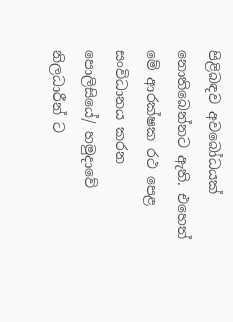පිළිබඳව අවබෝධයක් නොතිබෙන්නට ඇති. එහෙත් මේ ආරක්ෂක රථ පෙළ සංවිධානය කරන පොලිසියේ/ හමුදාවේ නිලධාරීන් ට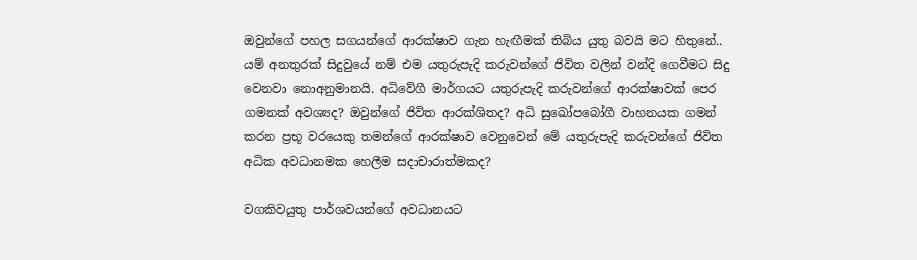ඔවුන්ගේ පහල සගයන්ගේ ආරක්ෂාව ගැන හැඟීමක් තිබිය යුතු බවයි මට හිතුනේ.. යම් අනතුරක් සිදුවුයේ නම් එම යතුරුපැදි කරුවන්ගේ ජිවිත වලින් වන්දි ගෙවීමට සිදු වෙනවා නොඅනුමානයි. අධිවේගී මාර්ගයට යතුරුපැදි කරුවන්ගේ ආරක්ෂාවක් පෙර ගමනක් අවශ්‍යද? ඔවුන්ගේ ජිවිත ආරක්ශිතද? අධි සුඛෝපබෝගී වාහනයක ගමන් කරන ප්‍රභූ වරයෙකු තමන්ගේ ආරක්ෂාව වෙනුවෙන් මේ යතුරුපැදි කරුවන්ගේ ජිවිත අධික අවධානමක හෙලීම සදාචාරාත්මකද?

වගකිවයුතු පාර්ශවයන්ගේ අවධානයට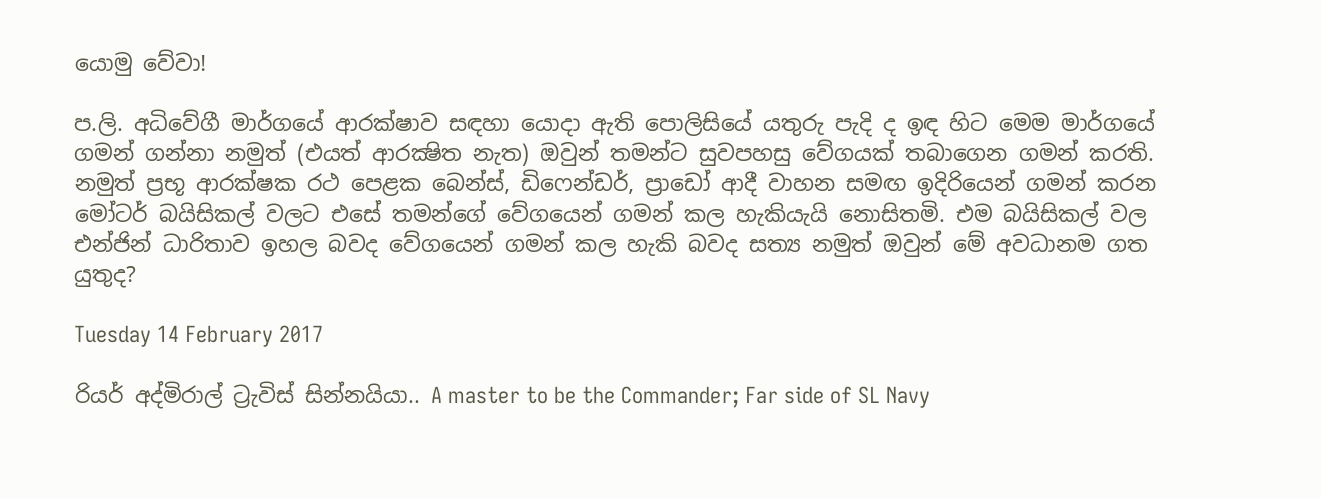යොමු වේවා!

ප.ලි. අධිවේගී මාර්ගයේ ආරක්ෂාව සඳහා යොදා ඇති පොලිසියේ යතුරු පැදි ද ඉඳ හිට මෙම මාර්ගයේ ගමන් ගන්නා නමුත් (එයත් ආරක්‍ෂිත නැත) ඔවුන් තමන්ට සුවපහසු වේගයක් තබාගෙන ගමන් කරති. නමුත් ප්‍රභූ ආරක්ෂක රථ පෙළක බෙන්ස්, ඩිෆෙන්ඩර්, ප්‍රාඩෝ ආදී වාහන සමඟ ඉදිරියෙන් ගමන් කරන මෝටර් බයිසිකල් වලට එසේ තමන්ගේ වේගයෙන් ගමන් කල හැකියැයි නොසිතමි. එම බයිසිකල් වල එන්ජින් ධාරිතාව ඉහල බවද වේගයෙන් ගමන් කල හැකි බවද සත්‍ය නමුත් ඔවුන් මේ අවධානම ගත යුතුද?

Tuesday 14 February 2017

රියර් අද්මිරාල් ට්‍රැවිස් සින්නයියා.. A master to be the Commander; Far side of SL Navy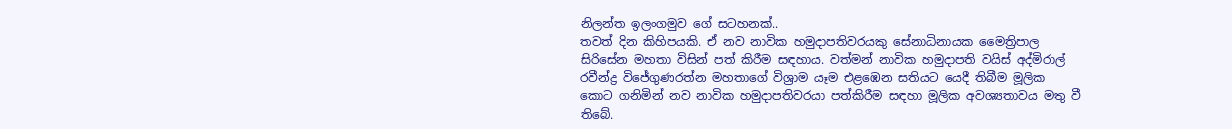නිලන්ත ඉලංගමුව ගේ සටහනක්..
තවත් දින කිහිපයකි. ඒ නව නාවික හමුදාපතිවරයකු සේනාධිනායක මෛත්‍රිපාල සිරිසේන මහතා විසින් පත් කිරීම සඳහාය. වත්මන් නාවික හමුදාපති වයිස් අද්මිරාල් රවීන්ද්‍ර විජේගුණරත්න මහතාගේ විශ්‍රාම යෑම එළඹෙන සතියට යෙදී තිබීම මූලික කොට ගනිමින් නව නාවික හමුදාපතිවරයා පත්කිරීම සඳහා මූලික අවශ්‍යතාවය මතු වී තිබේ.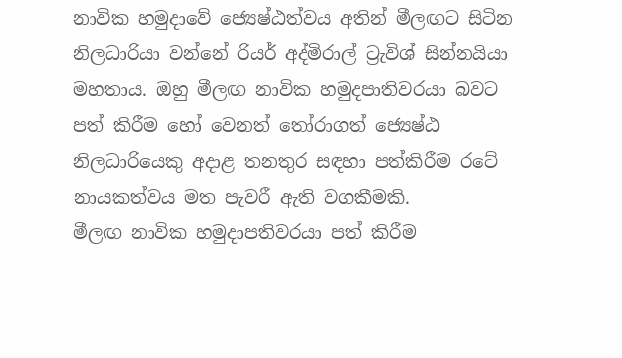නාවික හමුදාවේ ජ්‍යෙෂ්ඨත්වය අතින් මීලඟට සිටින නිලධාරියා වන්නේ රියර් අද්මිරාල් ට්‍රැවිශ් සින්නයියා මහතාය. ඔහු මීලඟ නාවික හමුදපාතිවරයා බවට පත් කිරීම හෝ වෙනත් තෝරාගත් ජ්‍යෙෂ්ඨ නිලධාරියෙකු අදාළ තනතුර සඳහා පත්කිරීම රටේ නායකත්වය මත පැවරී ඇති වගකීමකි.
මීලඟ නාවික හමුදාපතිවරයා පත් කිරීම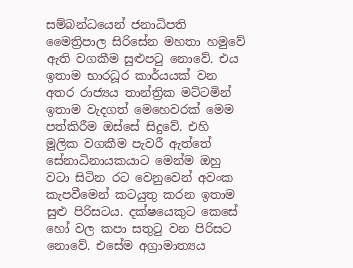සම්බන්ධයෙන් ජනාධිපති මෛත්‍රිපාල සිරිසේන මහතා හමුවේ ඇති වගකීම සුළුපටු නොවේ. එය ඉතාම භාරධූර කාර්යයක් වන අතර රාජ්‍යය තාන්ත්‍රික මට්ටමින් ඉතාම වැදගත් මෙහෙවරක් මෙම පත්කිරීම ඔස්සේ සිදුවේ. එහි මූලික වගකීම පැවරී ඇත්තේ සේනාධිනායකයාට මෙන්ම ඔහු වටා සිටින රට වෙනුවෙන් අවංක කැපවීමෙන් කටයුතු කරන ඉතාම සුළු පිරිසටය. දක්ෂයෙකුට කෙසේ හෝ වල කපා සතුටු වන පිරිසට නොවේ. එසේම අග්‍රාමාත්‍යය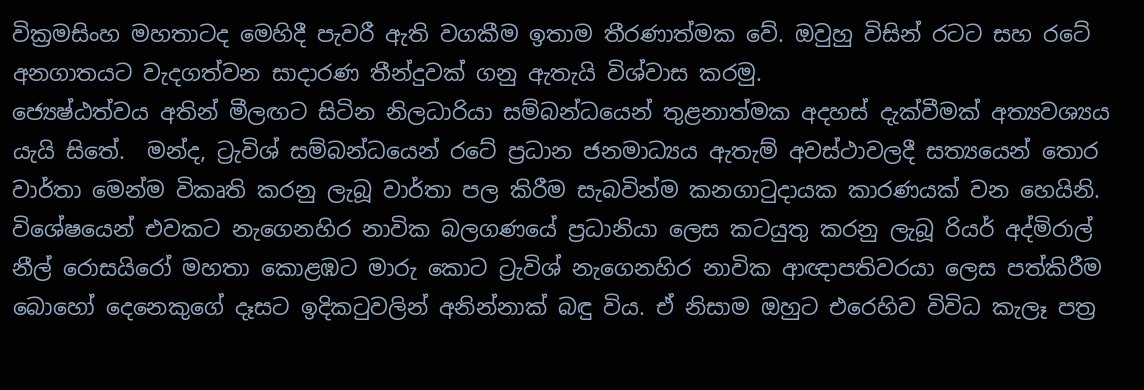වික්‍රමසිංහ මහතාටද මෙහිදී පැවරී ඇති වගකීම ඉතාම තීරණාත්මක වේ. ඔවුහු විසින් රටට සහ රටේ අනගාතයට වැදගත්වන සාදාරණ තීන්දුවක් ගනු ඇතැයි විශ්වාස කරමු.
ජ්‍යෙෂ්ඨත්වය අතින් මීලඟට සිටින නිලධාරියා සම්බන්ධයෙන් තුළනාත්මක අදහස් දැක්වීමක් අත්‍යවශ්‍යය යැයි සිතේ.  මන්ද, ට්‍රැවිශ් සම්බන්ධයෙන් රටේ ප්‍රධාන ජනමාධ්‍යය ඇතැම් අවස්ථාවලදී සත්‍යයෙන් තොර වාර්තා මෙන්ම විකෘති කරනු ලැබූ වාර්තා පල කිරීම සැබවින්ම කනගාටුදායක කාරණයක් වන හෙයිනි. විශේෂයෙන් එවකට නැගෙනහිර නාවික බලගණයේ ප්‍රධානියා ලෙස කටයුතු කරනු ලැබූ රියර් අද්මිරාල් නීල් රොසයිරෝ මහතා කොළඹට මාරු කොට ට්‍රැවිශ් නැගෙනහිර නාවික ආඥාපතිවරයා ලෙස පත්කිරීම බොහෝ දෙනෙකුගේ දෑසට ඉදිකටුවලින් අනින්නාක් බඳු විය. ඒ නිසාම ඔහුට එරෙහිව විවිධ කැලෑ පත්‍ර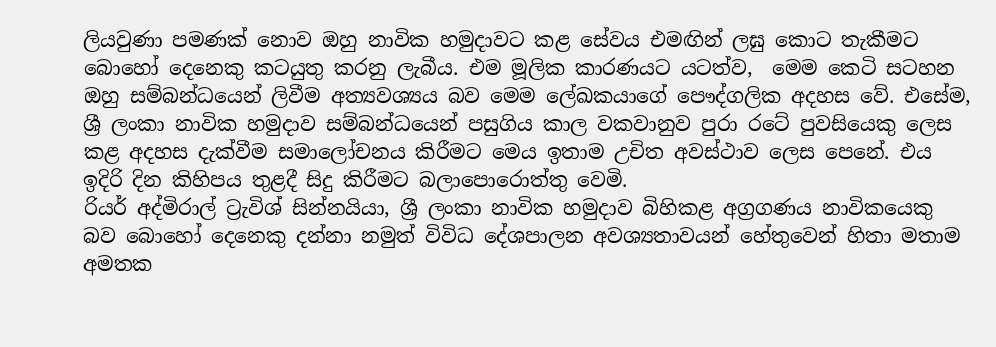ලියවුණා පමණක් නොව ඔහු නාවික හමුදාවට කළ සේවය එමඟින් ලඝු කොට තැකීමට බොහෝ දෙනෙකු කටයුතු කරනු ලැබීය. එම මූලික කාරණයට යටත්ව,  මෙම කෙටි සටහන ඔහු සම්බන්ධයෙන් ලිවීම අත්‍යවශ්‍යය බව මෙම ලේඛකයාගේ පෞද්ගලික අදහස වේ. එසේම, ශ්‍රී ලංකා නාවික හමුදාව සම්බන්ධයෙන් පසුගිය කාල වකවානුව පුරා රටේ පුවසියෙකු ලෙස කළ අදහස දැක්වීම සමාලෝචනය කිරීමට මෙය ඉතාම උචිත අවස්ථාව ලෙස පෙනේ. එය ඉදිරි දින කිහිපය තුළදී සිදු කිරීමට බලාපොරොත්තු වෙමි.
රියර් අද්මිරාල් ට්‍රැවිශ් සින්නයියා, ශ්‍රී ලංකා නාවික හමුදාව බිහිකළ අග්‍රගණය නාවිකයෙකු බව බොහෝ දෙනෙකු දන්නා නමුත් විවිධ දේශපාලන අවශ්‍යතාවයන් හේතුවෙන් හිතා මතාම අමතක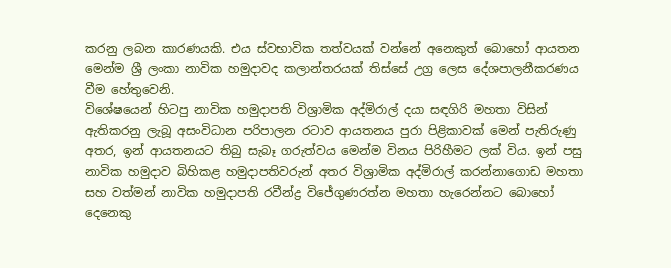කරනු ලබන කාරණයකි. එය ස්වභාවික තත්වයක් වන්නේ අනෙකුත් බොහෝ ආයතන මෙන්ම ශ්‍රී ලංකා නාවික හමුදාවද කලාන්තරයක් තිස්සේ උග්‍ර ලෙස දේශපාලනීකරණය වීම හේතුවෙනි.
විශේෂයෙන් හිටපු නාවික හමුදාපති විශ්‍රාමික අද්මිරාල් දයා සඳගිරි මහතා විසින් ඇතිකරනු ලැබූ අසංවිධාන පරිපාලන රටාව ආයතනය පුරා පිළිකාවක් මෙන් පැතිරුණු අතර, ඉන් ආයතනයට තිබු සැබෑ ගරුත්වය මෙන්ම විනය පිරිහීමට ලක් විය. ඉන් පසු නාවික හමුදාව බිහිකළ හමුදාපතිවරුන් අතර විශ්‍රාමික අද්මිරාල් කරන්නාගොඩ මහතා සහ වත්මන් නාවික හමුදාපති රවීන්ද්‍ර විජේගුණරත්න මහතා හැරෙන්නට බොහෝ දෙනෙකු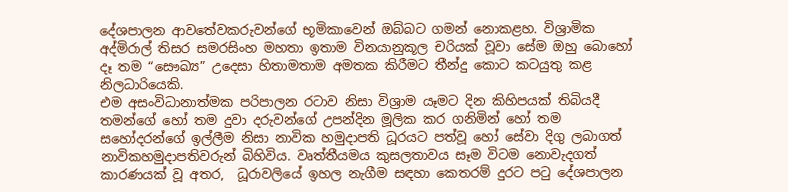දේශපාලන ආවතේවකරුවන්ගේ භූමිකාවෙන් ඔබ්බට ගමන් නොකළහ. විශ්‍රාමික අද්මිරාල් තිසර සමරසිංහ මහතා ඉතාම විනයානුකූල චරියක් වූවා සේම ඔහු බොහෝ දෑ තම “සෞඛ්‍ය” උදෙසා හිතාමතාම අමතක කිරීමට තීන්දු කොට කටයුතු කළ නිලධාරියෙකි.
එම අසංවිධානාත්මක පරිපාලන රටාව නිසා විශ්‍රාම යෑමට දින කිහිපයක් තිබියදී තමන්ගේ හෝ තම දුවා දරුවන්ගේ උපන්දින මූලික කර ගනිමින් හෝ තම සහෝදරන්ගේ ඉල්ලීම නිසා නාවික හමුදාපති ධූරයට පත්වූ හෝ සේවා දිගු ලබාගත් නාවිකහමුදාපතිවරුන් බිහිවිය. වෘත්තීයමය කුසලතාවය සෑම විටම නොවැදගත් කාරණයක් වූ අතර,  ධූරාවලියේ ඉහල නැගීම සඳහා කෙතරම් දුරට පටු දේශපාලන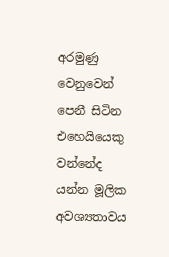අරමුණු වෙනුවෙන් පෙනී සිටින එහෙයියෙකු වන්නේද යන්න මූලික අවශ්‍යතාවය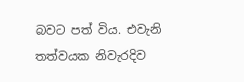බවට පත් විය. එවැනි තත්වයක නිවැරදිව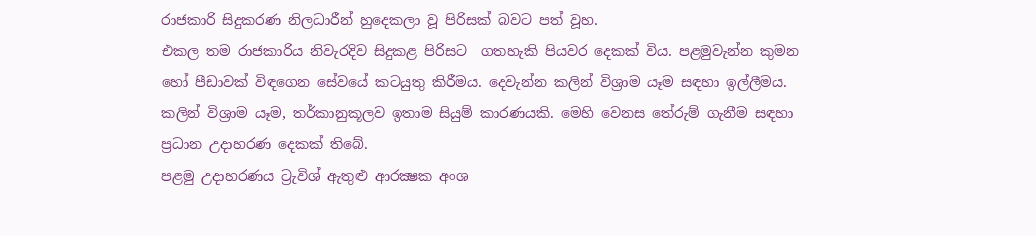රාජකාරි සිදුකරණ නිලධාරීන් හුදෙකලා වූ පිරිසක් බවට පත් වූහ.
එකල තම රාජකාරිය නිවැරදිව සිදුකළ පිරිසට  ගතහැකි පියවර දෙකක් විය. පළමුවැන්න කුමන හෝ පීඩාවක් විඳගෙන සේවයේ කටයුතු කිරීමය. දෙවැන්න කලින් විශ්‍රාම යෑම සඳහා ඉල්ලීමය. කලින් විශ්‍රාම යෑම, තර්කානුකූලව ඉතාම සියුම් කාරණයකි. මෙහි වෙනස තේරුම් ගැනීම සඳහා ප්‍රධාන උදාහරණ දෙකක් තිබේ.
පළමු උදාහරණය ට්‍රැවිශ් ඇතුළු ආරක්‍ෂක අංශ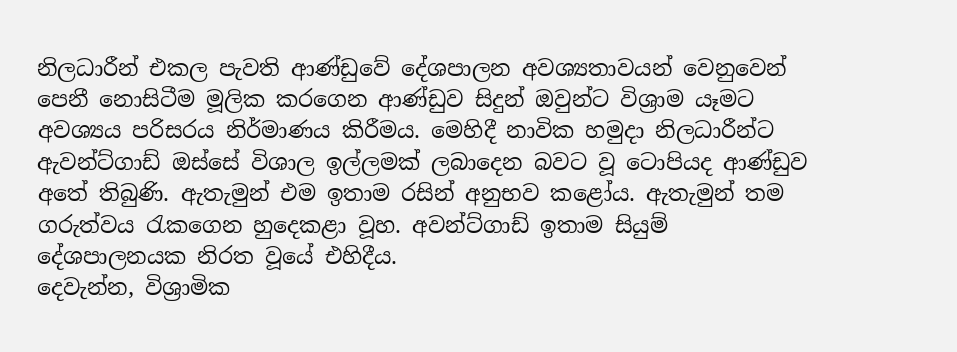නිලධාරීන් එකල පැවති ආණ්ඩුවේ දේශපාලන අවශ්‍යතාවයන් වෙනුවෙන් පෙනී නොසිටීම මූලික කරගෙන ආණ්ඩුව සිදුන් ඔවුන්ට විශ්‍රාම යෑමට අවශ්‍යය පරිසරය නිර්මාණය කිරීමය. මෙහිදී නාවික හමුදා නිලධාරීන්ට ඇවන්ට්ගාඩ් ඔස්සේ විශාල ඉල්ලමක් ලබාදෙන බවට වූ ටොපියද ආණ්ඩුව අතේ තිබුණි. ඇතැමුන් එම ඉතාම රසින් අනුභව කළෝය. ඇතැමුන් තම ගරුත්වය රැකගෙන හුදෙකළා වූහ. අවන්ට්ගාඩ් ඉතාම සියුම් දේශපාලනයක නිරත වූයේ එහිදීය.
දෙවැන්න, විශ්‍රාමික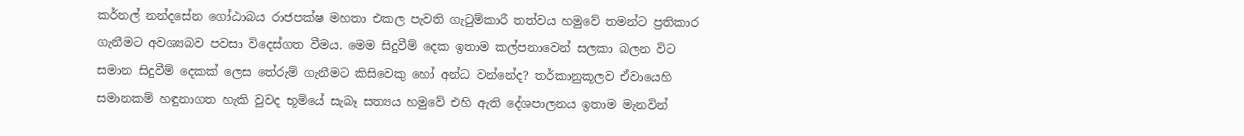කර්නල් නන්දසේන ගෝඨාබය රාජපක්ෂ මහතා එකල පැවති ගැටුම්කාරී තත්වය හමුවේ තමන්ට ප්‍රතිකාර ගැනීමට අවශ්‍යබව පවසා විදෙස්ගත වීමය. මෙම සිදුවීම් දෙක ඉතාම කල්පනාවෙන් සලකා බලන විට සමාන සිදුවීම් දෙකක් ලෙස තේරුම් ගැනීමට කිසිවෙකු හෝ අන්ධ වන්නේද? තර්කානුකූලව ඒවායෙහි සමානකම් හඳුනාගත හැකි වුවද භූමියේ සැබෑ සත්‍යය හමුවේ එහි ඇති දේශපාලනය ඉතාම මැනවින්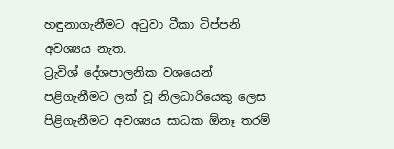හඳුනාගැනීමට අටුවා ටීකා ටිප්පනි අවශ්‍යය නැත.
ට්‍රැවිශ් දේශපාලනික වශයෙන් පළිගැනීමට ලක් වූ නිලධාරියෙකු ලෙස පිළිගැනීමට අවශ්‍යය සාධක ඕනෑ තරම්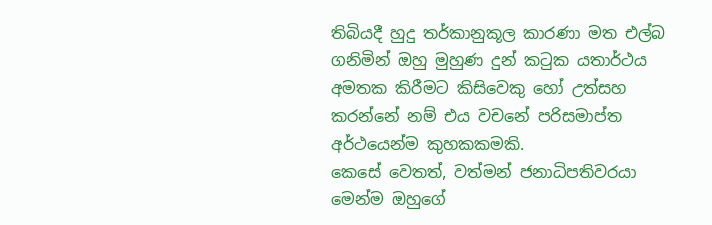තිබියදී හුදු තර්කානුකූල කාරණා මත එල්බ ගනිමින් ඔහු මුහුණ දුන් කටුක යතාර්ථය අමතක කිරීමට කිසිවෙකු හෝ උත්සහ කරන්නේ නම් එය වචනේ පරිසමාප්ත අර්ථයෙන්ම කුහකකමකි.
කෙසේ වෙතත්, වත්මන් ජනාධිපතිවරයා මෙන්ම ඔහුගේ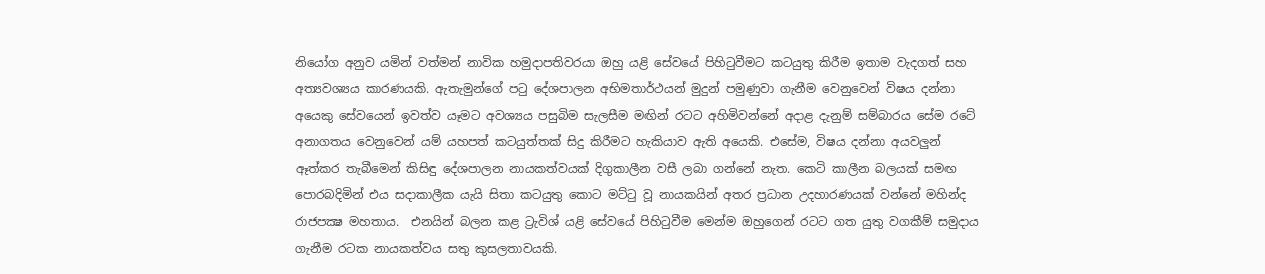නියෝග අනුව යමින් වත්මන් නාවික හමුදාපතිවරයා ඔහු යළි සේවයේ පිහිටුවීමට කටයුතු කිරීම ඉතාම වැදගත් සහ අත්‍යවශ්‍යය කාරණයකි. ඇතැමුන්ගේ පටු දේශපාලන අභිමතාර්ථයන් මුදුන් පමුණුවා ගැනීම වෙනුවෙන් විෂය දන්නා අයෙකු සේවයෙන් ඉවත්ව යෑමට අවශ්‍යය පසුබිම සැලසීම මඟින් රටට අහිමිවන්නේ අදාළ දැනුම් සම්බාරය සේම රටේ අනාගතය වෙනුවෙන් යම් යහපත් කටයුත්තක් සිදු කිරීමට හැකියාව ඇති අයෙකි. එසේම, විෂය දන්නා අයවලුන් ඈත්කර තැබීමෙන් කිසිඳු දේශපාලන නායකත්වයක් දිගුකාලීන වසී ලබා ගන්නේ නැත. කෙටි කාලීන බලයක් සමඟ පොරබදිමින් එය සදාකාලීක යැයි සිතා කටයුතු කොට මට්ටු වූ නායකයින් අතර ප්‍රධාන උදහාරණයක් වන්නේ මහින්ද රාජපක්‍ෂ මහතාය.  එනයින් බලන කළ ට්‍රැවිශ් යළි සේවයේ පිහිටුවීම මෙන්ම ඔහුගෙන් රටට ගත යුතු වගකීම් සමුදාය ගැනීම රටක නායකත්වය සතු කුසලතාවයකි.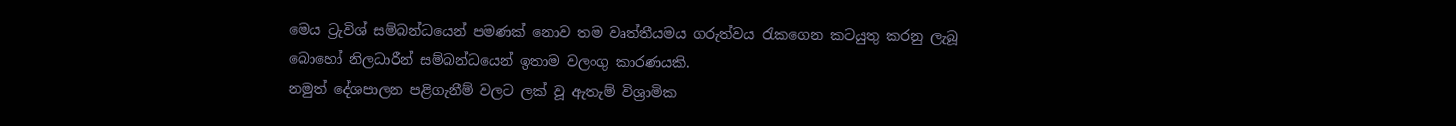මෙය ට්‍රැවිශ් සම්බන්ධයෙන් පමණක් නොව තම වෘත්තීයමය ගරුත්වය රැකගෙන කටයුතු කරනු ලැබූ බොහෝ නිලධාරීන් සම්බන්ධයෙන් ඉතාම වලංගු කාරණයකි.
නමුත් දේශපාලන පළිගැනීම් වලට ලක් වූ ඇතැම් විශ්‍රාමික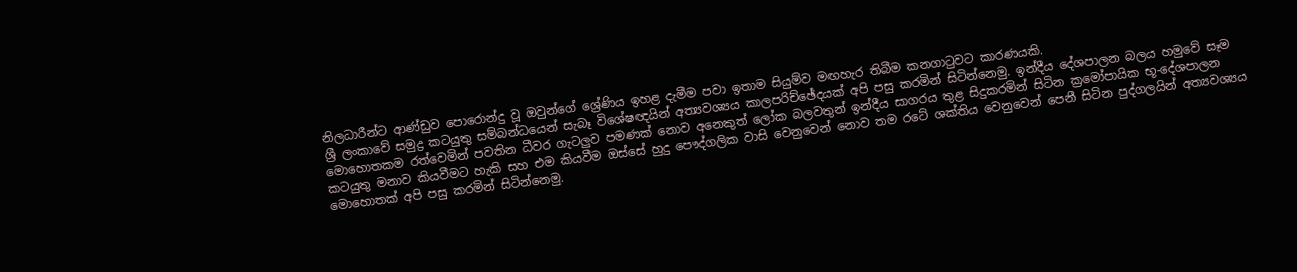නිලධාරීන්ට ආණ්ඩුව පොරොන්දු වූ ඔවුන්ගේ ශ්‍රේණිය ඉහළ දැමීම පවා ඉතාම සියුම්ව මඟහැර තිබීම කනගාටුවට කාරණයකි.
ශ්‍රී ලංකාවේ සමුද්‍ර කටයුතු සම්බන්ධයෙන් සැබෑ විශේෂඥයින් අත්‍යවශ්‍යය කාලපරිච්ඡේදයක් අපි පසු කරමින් සිටින්නෙමු. ඉන්දීය දේශපාලන බලය හමුවේ සෑම මොහොතකම රත්වෙමින් පවතින ධීවර ගැටලුව පමණක් නොව අනෙකුත් ලෝක බලවතුන් ඉන්දීය සාගරය තුළ සිදුකරමින් සිටින ක්‍රමෝපායික භූ-දේශපාලන කටයුතු මනාව කියවීමට හැකි සහ එම කියවීම ඔස්සේ හුදු පෞද්ගලික වාසි වෙනුවෙන් නොව තම රටේ ශක්තිය වෙනුවෙන් පෙනී සිටින පුද්ගලයින් අත්‍යවශ්‍යය මොහොතක් අපි පසු කරමින් සිටින්නෙමු.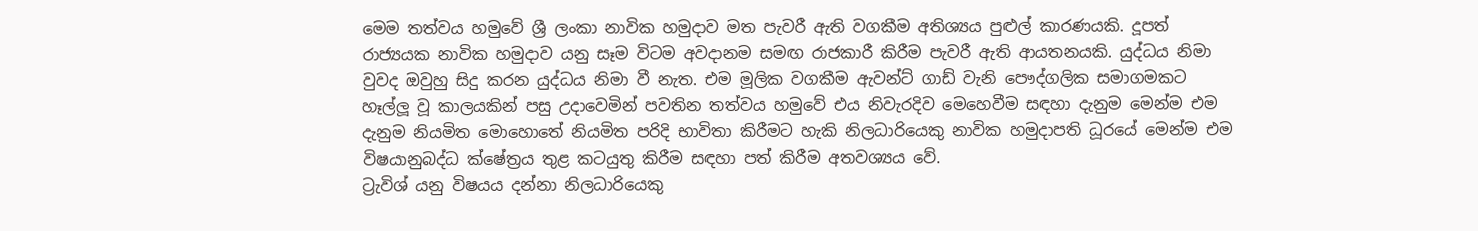මෙම තත්වය හමුවේ ශ්‍රී ලංකා නාවික හමුදාව මත පැවරී ඇති වගකීම අතිශ්‍යය පුළුල් කාරණයකි. දූපත් රාජ්‍යයක නාවික හමුදාව යනු සෑම විටම අවදානම සමඟ රාජකාරී කිරීම පැවරී ඇති ආයතනයකි. යුද්ධය නිමා වුවද ඔවුහු සිදු කරන යුද්ධය නිමා වී නැත. එම මූලික වගකීම ඇවන්ට් ගාඩ් වැනි පෞද්ගලික සමාගමකට හෑල්ලූ වූ කාලයකින් පසු උදාවෙමින් පවතින තත්වය හමුවේ එය නිවැරදිව මෙහෙවීම සඳහා දැනුම මෙන්ම එම දැනුම නියමිත මොහොතේ නියමිත පරිදි භාවිතා කිරීමට හැකි නිලධාරියෙකු නාවික හමුදාපති ධූරයේ මෙන්ම එම විෂයානුබද්ධ ක්ෂේත්‍රය තුළ කටයුතු කිරීම සඳහා පත් කිරීම අතවශ්‍යය වේ.
ට්‍රැවිශ් යනු විෂයය දන්නා නිලධාරියෙකු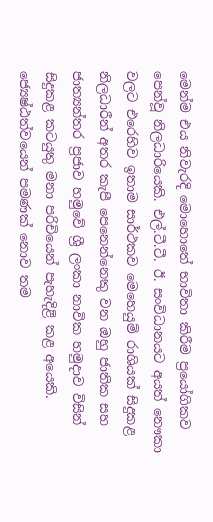මෙන්ම එය නිවැරදි මොහොතේ භාවිතා කිරීම ප්‍රයෝගිකව පෙන්වූ නිලධාරියෙකි. එල්.ටී.ටී. ඊ. සංවිධානයට අයත් නෞකා වලට එරෙහිව ඉතාම සාර්ථකව මෙහෙයුම් රාශියක් සිදුකළ නිලධාරීන් අතර කැපී පෙනෙන්නෙකු වන ඔහු ජාතික සහ ජාත්‍යන්තර ප්‍රජාව හමුවේ ශ්‍රී ලංකා නාවික හමුදාව විසින් සිදුකළ කටයුතු මනා පරිචියෙන් පැහැදිළි කළ අයෙකි. ජ්‍යෙෂ්ඨත්වයෙන් පමණක් නොව තම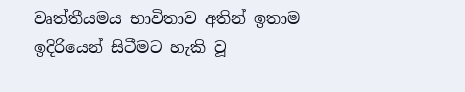වෘත්තීයමය භාවිතාව අතින් ඉතාම ඉදිරියෙන් සිටීමට හැකි වූ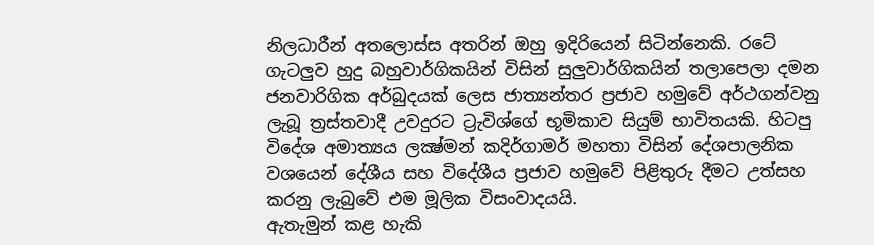නිලධාරීන් අතලොස්ස අතරින් ඔහු ඉදිරියෙන් සිටින්නෙකි. රටේ ගැටලුව හුදු බහුවාර්ගිකයින් විසින් සුලුවාර්ගිකයින් තලාපෙලා දමන ජනවාරිගික අර්බුදයක් ලෙස ජාත්‍යන්තර ප්‍රජාව හමුවේ අර්ථගන්වනු ලැබූ ත්‍රස්තවාදී උවදුරට ට්‍රැවිශ්ගේ භූමිකාව සියුම් භාවිතයකි. හිටපු විදේශ අමාත්‍යය ලක්‍ෂ්මන් කදිර්ගාමර් මහතා විසින් දේශපාලනික වශයෙන් දේශීය සහ විදේශීය ප්‍රජාව හමුවේ පිළිතුරු දීමට උත්සහ කරනු ලැබුවේ එම මූලික විසංවාදයයි.
ඇතැමුන් කළ හැකි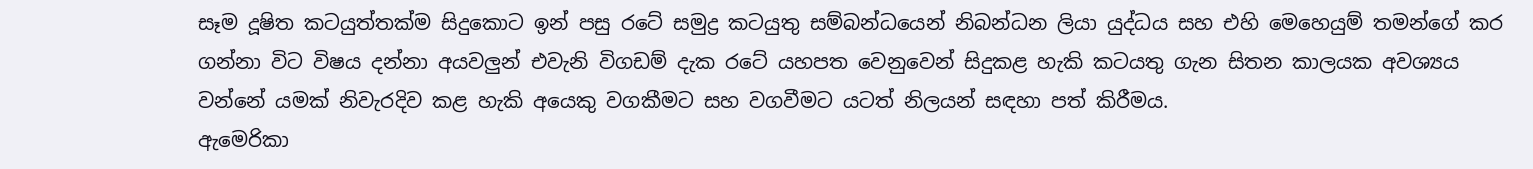සෑම දූෂිත කටයුත්තක්ම සිදුකොට ඉන් පසු රටේ සමුද්‍ර කටයුතු සම්බන්ධයෙන් නිබන්ධන ලියා යුද්ධය සහ එහි මෙහෙයුම් තමන්ගේ කර ගන්නා විට විෂය දන්නා අයවලුන් එවැනි විගඩම් දැක රටේ යහපත වෙනුවෙන් සිදුකළ හැකි කටයතු ගැන සිතන කාලයක අවශ්‍යය වන්නේ යමක් නිවැරදිව කළ හැකි අයෙකු වගකීමට සහ වගවීමට යටත් නිලයන් සඳහා පත් කිරීමය.
ඇමෙරිකා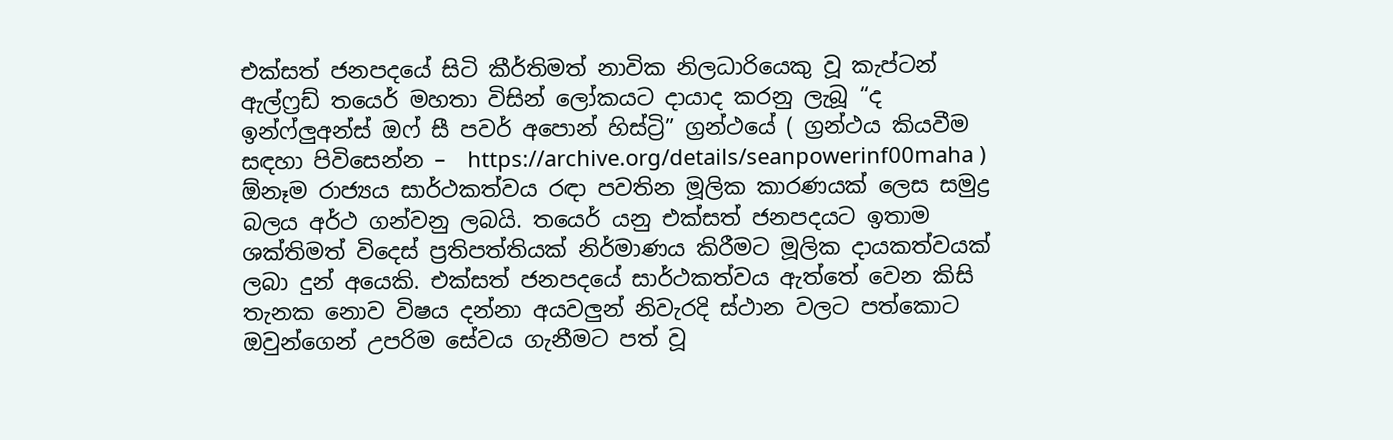එක්සත් ජනපදයේ සිටි කීර්තිමත් නාවික නිලධාරියෙකු වූ කැප්ටන් ඇල්ෆ්‍රඩ් තයෙර් මහතා විසින් ලෝකයට දායාද කරනු ලැබූ “ද ඉන්ෆ්ලුඅන්ස් ඔෆ් සී පවර් අපොන් හිස්ට්‍රි” ග්‍රන්ථයේ ( ග්‍රන්ථය කියවීම සඳහා පිවිසෙන්න –  https://archive.org/details/seanpowerinf00maha )  ඕනෑම රාජ්‍යය සාර්ථකත්වය රඳා පවතින මූලික කාරණයක් ලෙස සමුද්‍ර බලය අර්ථ ගන්වනු ලබයි. තයෙර් යනු එක්සත් ජනපදයට ඉතාම ශක්තිමත් විදෙස් ප්‍රතිපත්තියක් නිර්මාණය කිරීමට මූලික දායකත්වයක් ලබා දුන් අයෙකි. එක්සත් ජනපදයේ සාර්ථකත්වය ඇත්තේ වෙන කිසි තැනක නොව විෂය දන්නා අයවලුන් නිවැරදි ස්ථාන වලට පත්කොට ඔවුන්ගෙන් උපරිම සේවය ගැනීමට පත් වූ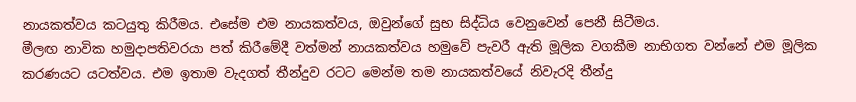නායකත්වය කටයුතු කිරීමය. එසේම එම නායකත්වය, ඔවුන්ගේ සුභ සිද්ධිය වෙනුවෙන් පෙනී සිටීමය.
මීලඟ නාවික හමුදාපතිවරයා පත් කිරීමේදී වත්මන් නායකත්වය හමුවේ පැවරී ඇති මූලික වගකීම නාභිගත වන්නේ එම මූලික කරණයට යටත්වය. එම ඉතාම වැදගත් තීන්දුව රටට මෙන්ම තම නායකත්වයේ නිවැරදි තීන්දු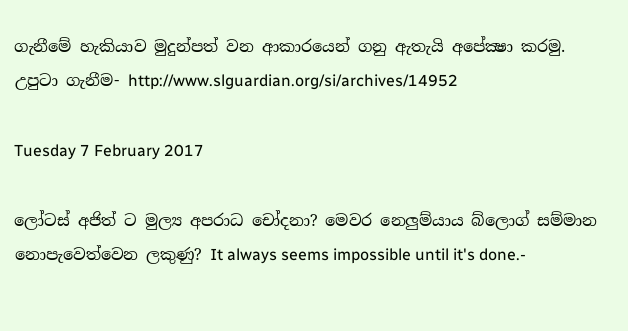ගැනීමේ හැකියාව මුදුන්පත් වන ආකාරයෙන් ගනු ඇතැයි අපේක්‍ෂා කරමු.
උපුටා ගැනීම- http://www.slguardian.org/si/archives/14952

Tuesday 7 February 2017

ලෝටස් අජිත් ට මුල්‍ය අපරාධ චෝදනා? මෙවර නෙලුම්යාය බ්ලොග් සම්මාන නොපැවෙත්වෙන ලකුණු? It always seems impossible until it's done.-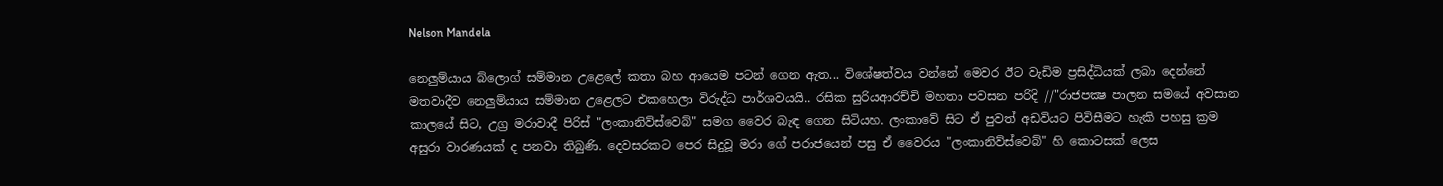Nelson Mandela

නෙලුම්යාය බ්ලොග් සම්මාන උළෙලේ කතා බහ ආයෙම පටන් ගෙන ඇත... විශේෂත්වය වන්නේ මෙවර ඊට වැඩිම ප්‍රසිද්ධියක් ලබා දෙන්නේ මතවාදීව නෙලුම්යාය සම්මාන උළෙලට එකහෙලා විරුද්ධ පාර්ශවයයි.. රසික සුරියආරච්චි මහතා පවසන පරිදි //"රාජපක්‍ෂ පාලන සමයේ අවසාන කාලයේ සිට, උග්‍ර මරාවාදී පිරිස් "ලංකානිව්ස්වෙබ්" සමග වෛර බැඳ ගෙන සිටියහ. ලංකාවේ සිට ඒ පුවත් අඩවියට පිවිසීමට හැකි පහසු ක්‍රම අසුරා වාරණයක් ද පනවා තිබුණි. දෙවසරකට පෙර සිදුවූ මරා ගේ පරාජයෙන් පසු ඒ වෛරය "ලංකානිව්ස්වෙබ්" හි කොටසක් ලෙස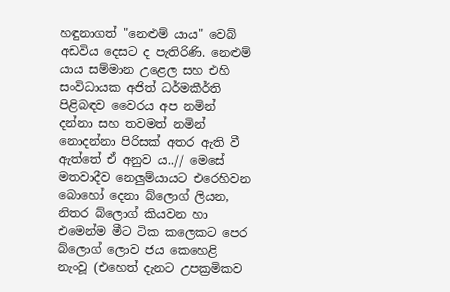හඳුනාගත් "නෙළුම් යාය" වෙබ් අඩවිය දෙසට ද පැතිරිණි. නෙළුම් යාය සම්මාන උළෙල සහ එහි සංවිධායක අජිත් ධර්මකීර්ති පිළිබඳව වෛරය අප නමින් දන්නා සහ තවමත් නමින් නොදන්නා පිරිසක් අතර ඇති වී ඇත්තේ ඒ අනුව ය..// මෙසේ මතවාදීව නෙලුම්යායට එරෙහිවන බොහෝ දෙනා බ්ලොග් ලියන, නිතර බ්ලොග් කියවන හා එමෙන්ම මීට ටික කලෙකට පෙර බ්ලොග් ලොව ජය කෙහෙළි නැංවූ (එහෙත් දැනට උපක්‍රමිකව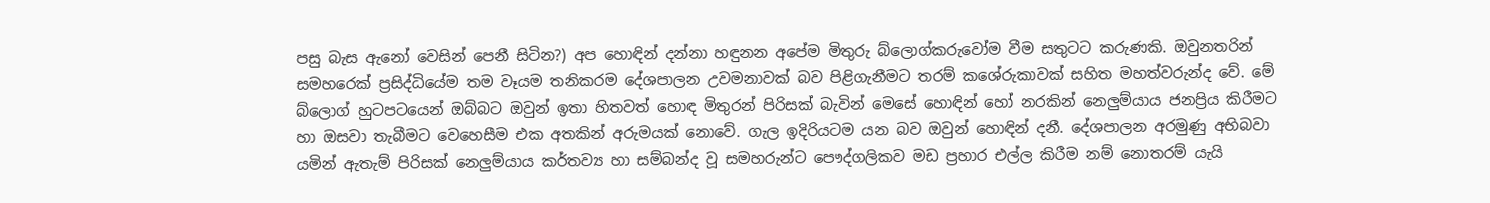පසු බැස ඇනෝ වෙසින් පෙනී සිටින?) අප හොඳින් දන්නා හඳුනන අපේම මිතුරු බ්ලොග්කරුවෝම වීම සතුටට කරුණකි. ඔවුනතරින් සමහරෙක් ප්‍රසිද්ධියේම තම වෑයම තනිකරම දේශපාලන උවමනාවක් බව පිළිගැනීමට තරම් කශේරුකාවක් සහිත මහත්වරුන්ද වේ. මේ බ්ලොග් හුටපටයෙන් ඔබ්බට ඔවුන් ඉතා හිතවත් හොඳ මිතුරන් පිරිසක් බැවින් මෙසේ හොඳින් හෝ නරකින් නෙලුම්යාය ජනප්‍රිය කිරීමට හා ඔසවා තැබීමට වෙහෙසීම එක අතකින් අරුමයක් නොවේ. ගැල ඉදිරියටම යන බව ඔවුන් හොඳින් දනී. දේශපාලන අරමුණු අභිබවා යමින් ඇතැම් පිරිසක් නෙලුම්යාය කර්තව්‍ය හා සම්බන්ද වූ සමහරුන්ට පෞද්ගලිකව මඩ ප්‍රහාර එල්ල කිරීම නම් නොතරම් යැයි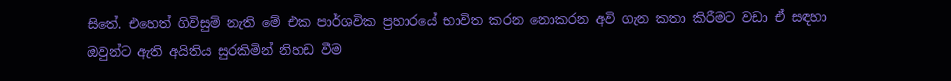සිතේ. එහෙත් ගිවිසුම් නැති මේ එක පාර්ශවික ප්‍රහාරයේ භාවිත කරන නොකරන අවි ගැන කතා කිරීමට වඩා ඒ සඳහා ඔවුන්ට ඇති අයිතිය සුරකිමින් නිහඩ වීම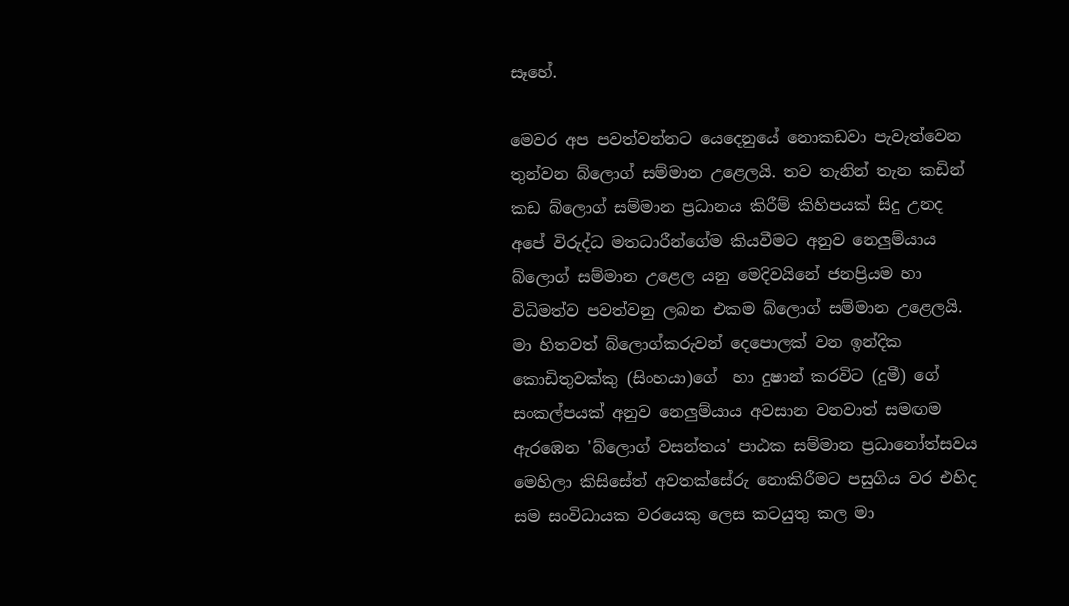සෑහේ.

මෙවර අප පවත්වන්නට යෙදෙනුයේ නොකඩවා පැවැත්වෙන තුන්වන බ්ලොග් සම්මාන උළෙලයි. තව තැනින් තැන කඩින් කඩ බ්ලොග් සම්මාන ප්‍රධානය කිරීම් කිහිපයක් සිදු උනද අපේ විරුද්ධ මතධාරීන්ගේම කියවීමට අනුව නෙලුම්යාය බ්ලොග් සම්මාන උළෙල යනු මෙදිවයිනේ ජනප්‍රියම හා විධිමත්ව පවත්වනු ලබන එකම බ්ලොග් සම්මාන උළෙලයි. මා හිතවත් බ්ලොග්කරුවන් දෙපොලක් වන ඉන්දික කොඩිතුවක්කු (සිංහයා)ගේ  හා දුෂාන් කරවිට (දුමී) ගේ සංකල්පයක් අනුව නෙලුම්යාය අවසාන වනවාත් සමඟම ඇරඹෙන 'බ්ලොග් වසන්තය' පාඨක සම්මාන ප්‍රධානෝත්සවය මෙහිලා කිසිසේත් අවතක්සේරු නොකිරීමට පසුගිය වර එහිද සම සංවිධායක වරයෙකු ලෙස කටයුතු කල මා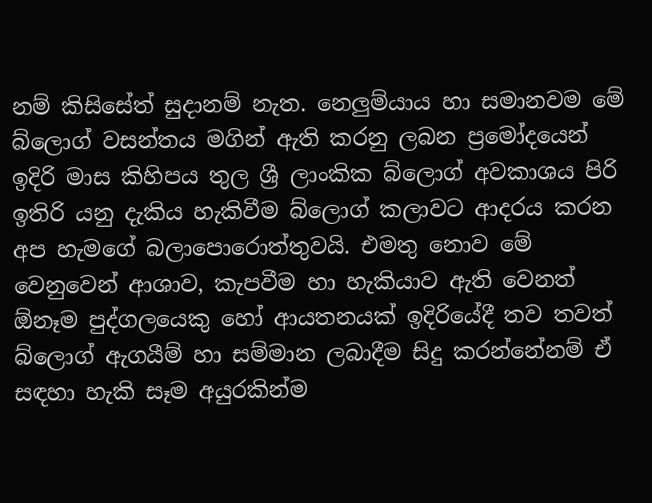නම් කිසිසේත් සුදානම් නැත. නෙලුම්යාය හා සමානවම මේ බ්ලොග් වසන්තය මගින් ඇති කරනු ලබන ප්‍රමෝදයෙන් ඉදිරි මාස කිහිපය තුල ශ්‍රී ලාංකික බ්ලොග් අවකාශය පිරි ඉතිරි යනු දැකිය හැකිවීම බ්ලොග් කලාවට ආදරය කරන අප හැමගේ බලාපොරොත්තුවයි. එමතු නොව මේ වෙනුවෙන් ආශාව, කැපවීම හා හැකියාව ඇති වෙනත් ඕනෑම පුද්ගලයෙකු හෝ ආයතනයක් ඉදිරියේදී තව තවත් බ්ලොග් ඇගයීම් හා සම්මාන ලබාදීම සිදු කරන්නේනම් ඒ සඳහා හැකි සෑම අයුරකින්ම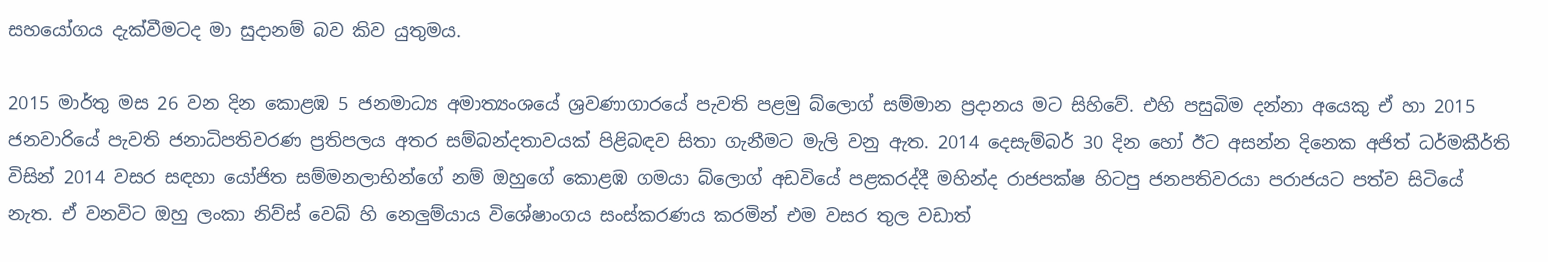සහයෝගය දැක්වීමටද මා සුදානම් බව කිව යුතුමය.

2015 මාර්තු මස 26 වන දින කොළඹ 5 ජනමාධ්‍ය අමාත්‍යංශයේ ශ්‍රවණාගාරයේ පැවති පළමු බ්ලොග් සම්මාන ප්‍රදානය මට සිහිවේ. එහි පසුබිම දන්නා අයෙකු ඒ හා 2015 ජනවාරියේ පැවති ජනාධිපතිවරණ ප්‍රතිපලය අතර සම්බන්දතාවයක් පිළිබඳව සිතා ගැනීමට මැලි වනු ඇත. 2014 දෙසැම්බර් 30 දින හෝ ඊට අසන්න දිනෙක අජිත් ධර්මකීර්ති විසින් 2014 වසර සඳහා යෝජිත සම්මනලාභින්ගේ නම් ඔහුගේ කොළඹ ගමයා බ්ලොග් අඩවියේ පළකරද්දී මහින්ද රාජපක්ෂ හිටපු ජනපතිවරයා පරාජයට පත්ව සිටියේ නැත. ඒ වනවිට ඔහු ලංකා නිව්ස් වෙබ් හි නෙලුම්යාය විශේෂාංගය සංස්කරණය කරමින් එම වසර තුල වඩාත්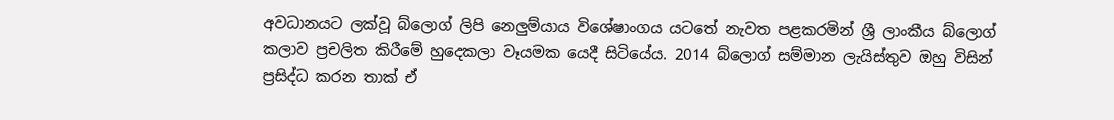අවධානයට ලක්වූ බ්ලොග් ලිපි නෙලුම්යාය විශේෂාංගය යටතේ නැවත පළකරමින් ශ්‍රී ලාංකීය බ්ලොග් කලාව ප්‍රචලිත කිරීමේ හුදෙකලා වෑයමක යෙදී සිටියේය. 2014 බ්ලොග් සම්මාන ලැයිස්තුව ඔහු විසින් ප්‍රසිද්ධ කරන තාක් ඒ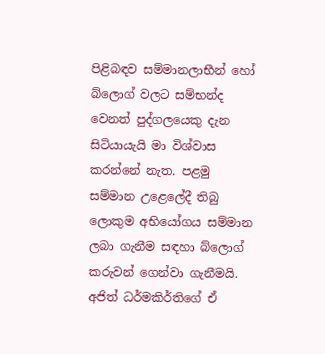පිළිබඳව සම්මානලාභීන් හෝ බ්ලොග් වලට සම්භන්ද වෙනත් පුද්ගලයෙකු දැන සිටියායැයි මා විශ්වාස කරන්නේ නැත. පළමු සම්මාන උළෙලේදී තිබු ලොකුම අභියෝගය සම්මාන ලබා ගැනීම සඳහා බ්ලොග් කරුවන් ගෙන්වා ගැනීමයි. අජිත් ධර්මකිර්තිගේ ඒ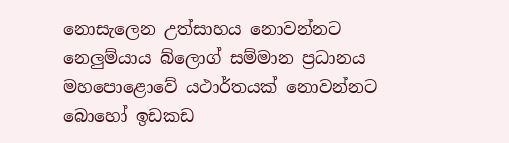නොසැලෙන උත්සාහය නොවන්නට නෙලුම්යාය බ්ලොග් සම්මාන ප්‍රධානය මහපොළොවේ යථාර්තයක් නොවන්නට බොහෝ ඉඩකඩ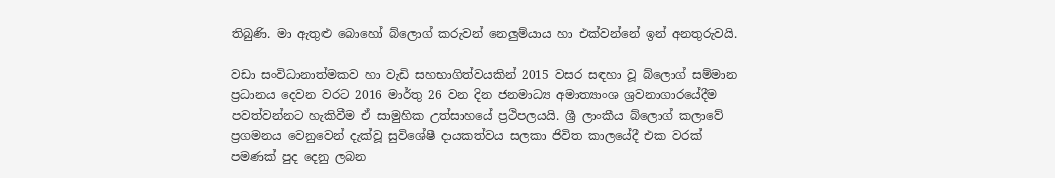තිබුණි. මා ඇතුළු බොහෝ බ්ලොග් කරුවන් නෙලුම්යාය හා එක්වන්නේ ඉන් අනතුරුවයි.

වඩා සංවිධානාත්මකව හා වැඩි සහභාගිත්වයකින් 2015 වසර සඳහා වූ බ්ලොග් සම්මාන ප්‍රධානය දෙවන වරට 2016 මාර්තු 26 වන දින ජනමාධ්‍ය අමාත්‍යාංශ ශ්‍රවනාගාරයේදීම පවත්වන්නට හැකිවීම ඒ සාමුහික උත්සාහයේ ප්‍රථිපලයයි. ශ්‍රී ලාංකීය බ්ලොග් කලාවේ ප්‍රගමනය වෙනුවෙන් දැක්වූ සුවිශේෂී දායකත්වය සලකා ජිවිත කාලයේදී එක වරක් පමණක් පුද දෙනු ලබන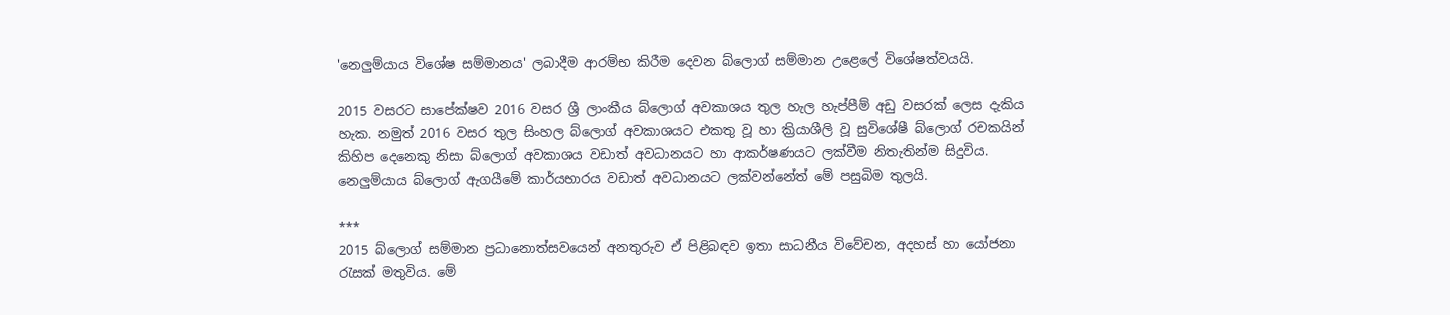'නෙලුම්යාය විශේෂ සම්මානය' ලබාදීම ආරම්භ කිරීම දෙවන බ්ලොග් සම්මාන උළෙලේ විශේෂත්වයයි.

2015 වසරට සාපේක්ෂව 2016 වසර ශ්‍රී ලාංකීය බ්ලොග් අවකාශය තුල හැල හැප්පීම් අඩු වසරක් ලෙස දැකිය හැක. නමුත් 2016 වසර තුල සිංහල බ්ලොග් අවකාශයට එකතු වූ හා ක්‍රියාශීලි වූ සුවිශේෂී බ්ලොග් රචකයින් කිහිප දෙනෙකු නිසා බ්ලොග් අවකාශය වඩාත් අවධානයට හා ආකර්ෂණයට ලක්වීම නිතැතින්ම සිදුවිය. නෙලුම්යාය බ්ලොග් ඇගයීමේ කාර්යභාරය වඩාත් අවධානයට ලක්වන්නේත් මේ පසුබිම තුලයි.

***
2015 බ්ලොග් සම්මාන ප්‍රධානොත්සවයෙන් අනතුරුව ඒ පිළිබඳව ඉතා සාධනීය විවේචන, අදහස් හා යෝජනා රැසක් මතුවිය. මේ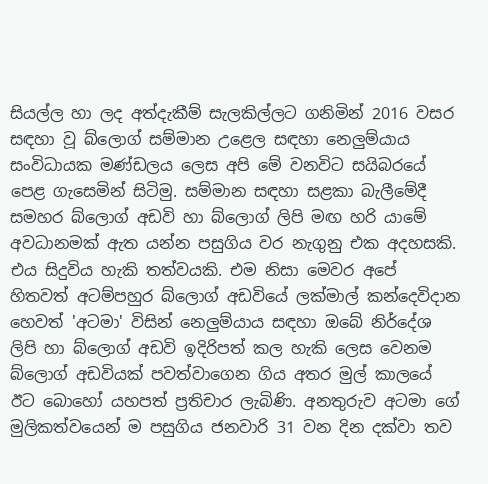සියල්ල හා ලද අත්දැකීම් සැලකිල්ලට ගනිමින් 2016 වසර සඳහා වූ බ්ලොග් සම්මාන උළෙල සඳහා නෙලුම්යාය සංවිධායක මණ්ඩලය ලෙස අපි මේ වනවිට සයිබරයේ පෙළ ගැසෙමින් සිටිමු. සම්මාන සඳහා සළකා බැලීමේදී සමහර බ්ලොග් අඩවි හා බ්ලොග් ලිපි මඟ හරි යාමේ අවධානමක් ඇත යන්න පසුගිය වර නැගුනු එක අදහසකි. එය සිදුවිය හැකි තත්වයකි. එම නිසා මෙවර අපේ හිතවත් අටම්පහුර බ්ලොග් අඩවියේ ලක්මාල් කන්දෙවිදාන හෙවත් 'අටමා' විසින් නෙලුම්යාය සඳහා ඔබේ නිර්දේශ ලිපි හා බ්ලොග් අඩවි ඉදිරිපත් කල හැකි ලෙස වෙනම බ්ලොග් අඩවියක් පවත්වාගෙන ගිය අතර මුල් කාලයේ ඊට බොහෝ යහපත් ප්‍රතිචාර ලැබිණි. අනතුරුව අටමා ගේ මුලිකත්වයෙන් ම පසුගිය ජනවාරි 31 වන දින දක්වා තව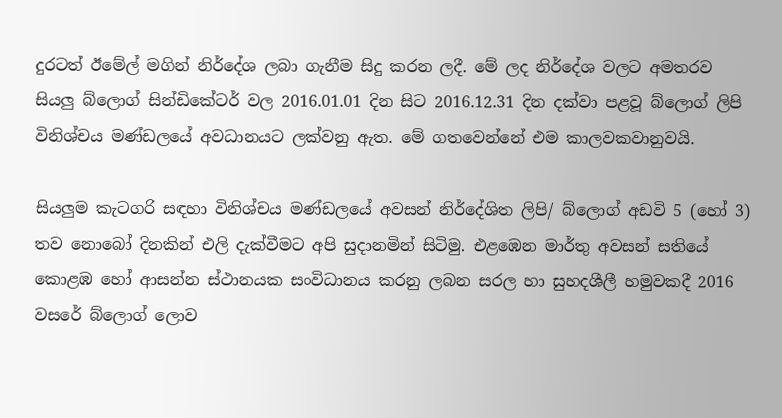දුරටත් ඊමේල් මගින් නිර්දේශ ලබා ගැනීම සිදු කරන ලදී. මේ ලද නිර්දේශ වලට අමතරව සියලු බ්ලොග් සින්ඩිකේටර් වල 2016.01.01 දින සිට 2016.12.31 දින දක්වා පළවූ බ්ලොග් ලිපි විනිශ්චය මණ්ඩලයේ අවධානයට ලක්වනු ඇත. මේ ගතවෙන්නේ එම කාලවකවානුවයි.

සියලුම කැටගරි සඳහා විනිශ්චය මණ්ඩලයේ අවසන් නිර්දේශිත ලිපි/ බ්ලොග් අඩවි 5 (හෝ 3) තව නොබෝ දිනකින් එලි දැක්වීමට අපි සුදානමින් සිටිමු. එළඹෙන මාර්තු අවසන් සතියේ කොළඹ හෝ ආසන්න ස්ථානයක සංවිධානය කරනු ලබන සරල හා සුහදශීලී හමුවකදී 2016 වසරේ බ්ලොග් ලොව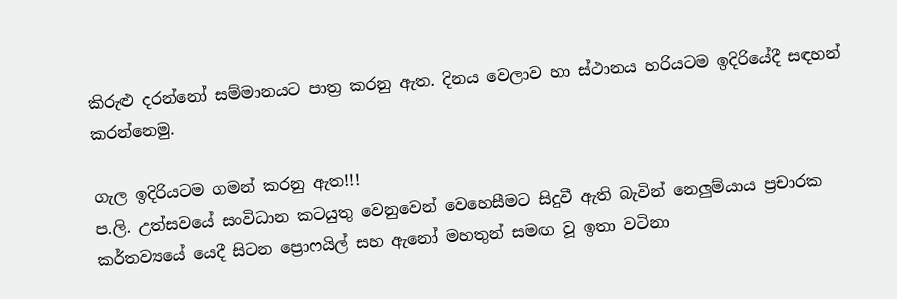කිරුළු දරන්නෝ සම්මානයට පාත්‍ර කරනු ඇත. දිනය වෙලාව හා ස්ථානය හරියටම ඉදිරියේදී සඳහන් කරන්නෙමු.

ගැල ඉදිරියටම ගමන් කරනු ඇත!!!
ප.ලි. උත්සවයේ සංවිධාන කටයුතු වෙනුවෙන් වෙහෙසීමට සිදුවී ඇති බැවින් නෙලුම්යාය ප්‍රචාරක කර්තව්‍යයේ යෙදී සිටන ප්‍රොෆයිල් සහ ඇනෝ මහතුන් සමඟ වූ ඉතා වටිනා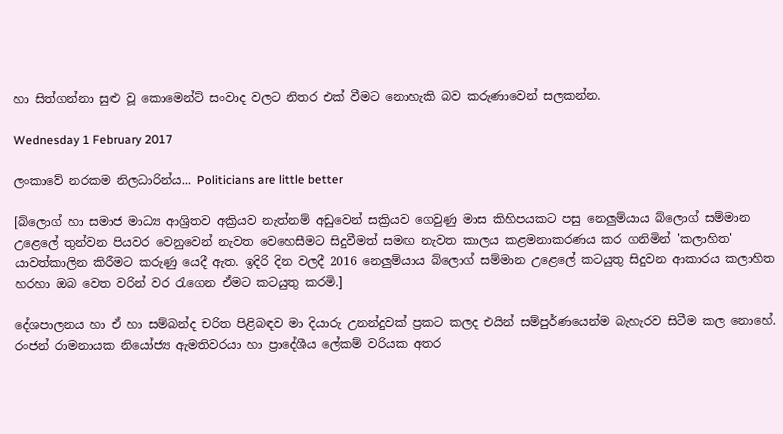හා සිත්ගන්නා සුළු වූ කොමෙන්ට් සංවාද වලට නිතර එක් වීමට නොහැකි බව කරුණාවෙන් සලකන්න.

Wednesday 1 February 2017

ලංකාවේ නරකම නිලධාරින්ය... Politicians are little better

[බ්ලොග් හා සමාජ මාධ්‍ය ආශ්‍රිතව අක්‍රියව නැත්නම් අඩුවෙන් සක්‍රියව ගෙවුණු මාස කිහිපයකට පසු නෙලුම්යාය බ්ලොග් සම්මාන උළෙලේ තුන්වන පියවර වෙනුවෙන් නැවත වෙහෙසීමට සිදුවීමත් සමඟ නැවත කාලය කළමනාකරණය කර ගනිමින් 'කලාහිත' යාවත්කාලින කිරීමට කරුණු යෙදී ඇත. ඉදිරි දින වලදී 2016 නෙලුම්යාය බ්ලොග් සම්මාන උළෙලේ කටයුතු සිදුවන ආකාරය කලාහිත හරහා ඔබ වෙත වරින් වර රැගෙන ඒමට කටයුතු කරමි.]

දේශපාලනය හා ඒ හා සම්බන්ද චරිත පිළිබඳව මා දියාරු උනන්දුවක් ප්‍රකට කලද එයින් සම්පුර්ණයෙන්ම බැහැරව සිටීම කල නොහේ. රංජන් රාමනායක නියෝජ්‍ය ඇමතිවරයා හා ප්‍රාදේශීය ලේකම් වරියක අතර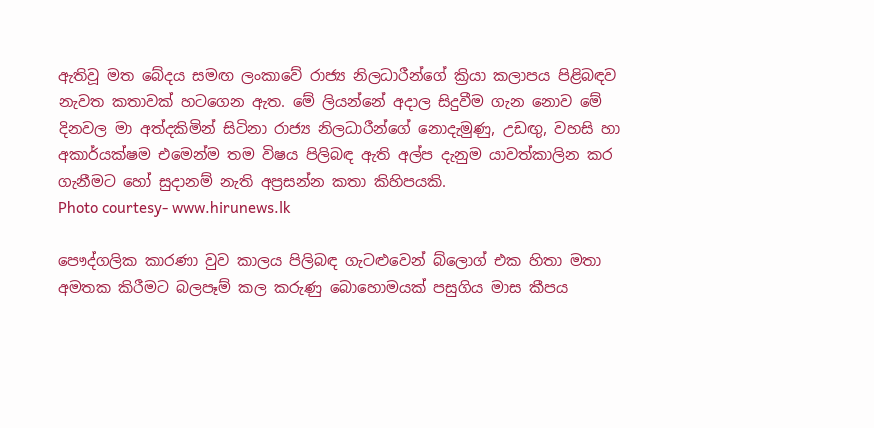ඇතිවූ මත බේදය සමඟ ලංකාවේ රාජ්‍ය නිලධාරීන්ගේ ක්‍රියා කලාපය පිළිබඳව නැවත කතාවක් හටගෙන ඇත. මේ ලියන්නේ අදාල සිදුවීම ගැන නොව මේ දිනවල මා අත්දකිමින් සිටිනා රාජ්‍ය නිලධාරීන්ගේ නොදැමුණු, උඩඟු, වහසි හා අකාර්යක්ෂම එමෙන්ම තම විෂය පිලිබඳ ඇති අල්ප දැනුම යාවත්කාලින කර ගැනීමට හෝ සුදානම් නැති අප්‍රසන්න කතා කිහිපයකි.
Photo courtesy- www.hirunews.lk

පෞද්ගලික කාරණා වුව කාලය පිලිබඳ ගැටළුවෙන් බ්ලොග් එක හිතා මතා අමතක කිරීමට බලපෑම් කල කරුණු බොහොමයක් පසුගිය මාස කීපය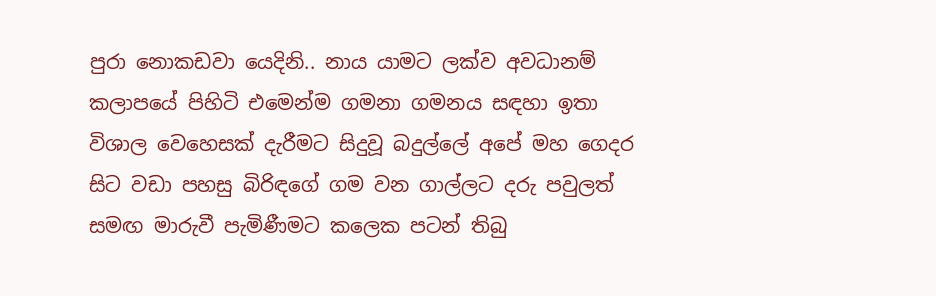පුරා නොකඩවා යෙදිනි.. නාය යාමට ලක්ව අවධානම් කලාපයේ පිහිටි එමෙන්ම ගමනා ගමනය සඳහා ඉතා විශාල වෙහෙසක් දැරීමට සිදුවූ බදුල්ලේ අපේ මහ ගෙදර සිට වඩා පහසු බිරිඳගේ ගම වන ගාල්ලට දරු පවුලත් සමඟ මාරුවී පැමිණීමට කලෙක පටන් තිබු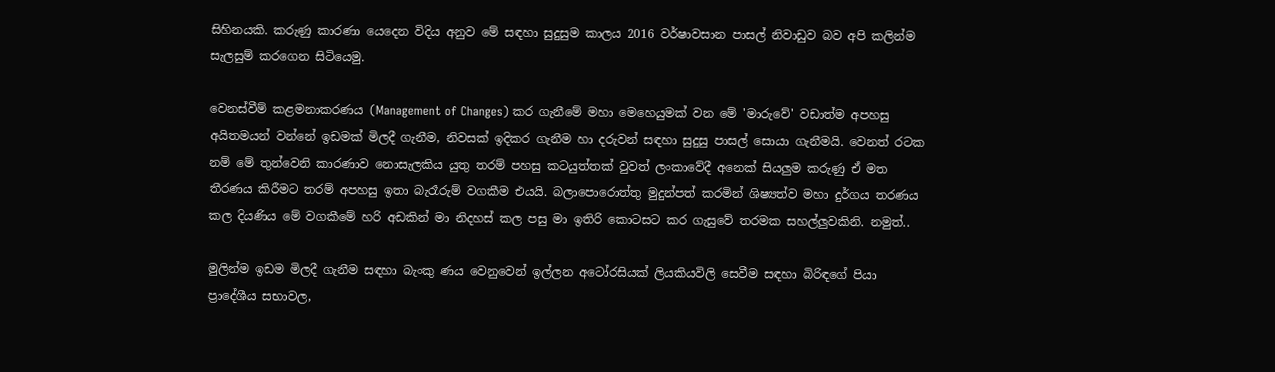සිහිනයකි. කරුණු කාරණා යෙදෙන විදිය අනුව මේ සඳහා සුදුසුම කාලය 2016 වර්ෂාවසාන පාසල් නිවාඩුව බව අපි කලින්ම සැලසුම් කරගෙන සිටියෙමු.

වෙනස්වීම් කළමනාකරණය (Management of Changes) කර ගැනීමේ මහා මෙහෙයුමක් වන මේ 'මාරුවේ' වඩාත්ම අපහසු අයිතමයන් වන්නේ ඉඩමක් මිලදී ගැනීම, නිවසක් ඉදිකර ගැනීම හා දරුවන් සඳහා සුදුසු පාසල් සොයා ගැනීමයි. වෙනත් රටක නම් මේ තුන්වෙනි කාරණාව නොසැලකිය යුතු තරම් පහසු කටයුත්තක් වුවත් ලංකාවේදී අනෙක් සියලුම කරුණු ඒ මත තීරණය කිරීමට තරම් අපහසු ඉතා බැරෑරුම් වගකීම එයයි. බලාපොරොත්තු මුදුන්පත් කරමින් ශිෂ්‍යත්ව මහා දුර්ගය තරණය කල දියණිය මේ වගකීමේ හරි අඩකින් මා නිදහස් කල පසු මා ඉතිරි කොටසට කර ගැසුවේ තරමක සහල්ලුවකිනි. නමුත්..

මුලින්ම ඉඩම මිලදී ගැනීම සඳහා බැංකු ණය වෙනුවෙන් ඉල්ලන අටෝරසියක් ලියකියවිලි සෙවීම සඳහා බිරිඳගේ පියා ප්‍රාදේශීය සභාවල,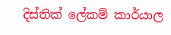දිස්තික් ලේකම් කාර්යාල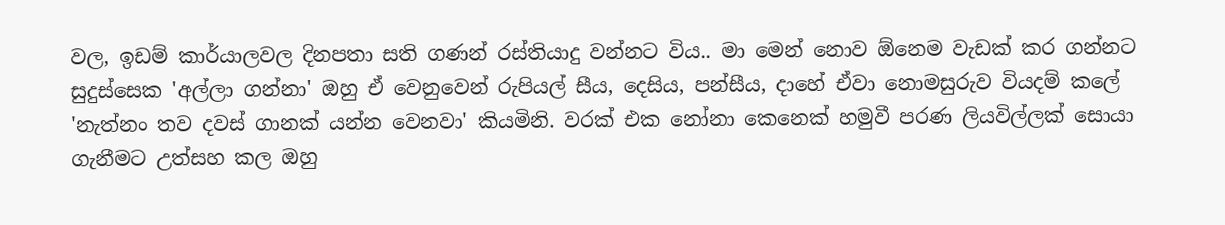වල, ඉඩම් කාර්යාලවල දිනපතා සති ගණන් රස්තියාදු වන්නට විය.. මා මෙන් නොව ඕනෙම වැඩක් කර ගන්නට සුදුස්සෙක 'අල්ලා ගන්නා' ඔහු ඒ වෙනුවෙන් රුපියල් සීය, දෙසිය, පන්සීය, දාහේ ඒවා නොමසුරුව වියදම් කලේ 'නැත්නං තව දවස් ගානක් යන්න වෙනවා' කියමිනි. වරක් එක නෝනා කෙනෙක් හමුවී පරණ ලියවිල්ලක් සොයා ගැනීමට උත්සහ කල ඔහු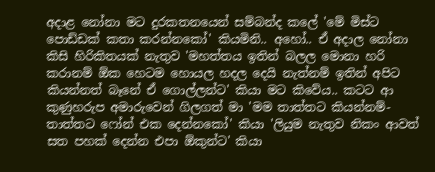අදාළ නෝනා මට දුරකතනයෙන් සම්බන්ද කලේ 'මේ මිස්ට පොඩ්ඩක් කතා කරන්නකෝ' කියමිනි.. අහෝ.. ඒ අදාල නෝනා කිසි හිරිකිතයක් නැතුව 'මහත්තය ඉතින් බලල මොනා හරි කරානම් ඕක හෙටම හොයල හදල දෙයි නැත්නම් ඉතින් අපිට කියන්නත් බෑනේ ඒ ගොල්ලන්ට' කියා මට කිවේය.. කටට ආ කුණුහරුප අමාරුවෙන් ගිලගත් මා 'මම තාත්තට කියන්නම්- තාත්තට ෆෝන් එක දෙන්නකෝ' කියා 'ලියුම නැතුව නිකං ආවත් සත පහක් දෙන්න එපා ඕකුන්ට' කියා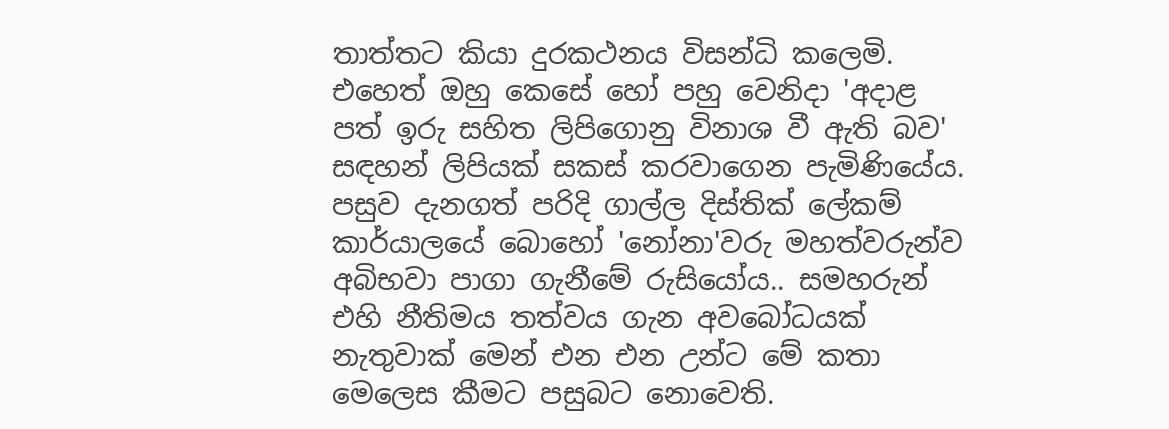තාත්තට කියා දුරකථනය විසන්ධි කලෙමි. එහෙත් ඔහු කෙසේ හෝ පහු වෙනිදා 'අදාළ පත් ඉරු සහිත ලිපිගොනු විනාශ වී ඇති බව' සඳහන් ලිපියක් සකස් කරවාගෙන පැමිණියේය. පසුව දැනගත් පරිදි ගාල්ල දිස්තික් ලේකම් කාර්යාලයේ බොහෝ 'නෝනා'වරු මහත්වරුන්ව අබිභවා පාගා ගැනීමේ රුසියෝය.. සමහරුන් එහි නීතිමය තත්වය ගැන අවබෝධයක් නැතුවාක් මෙන් එන එන උන්ට මේ කතා මෙලෙස කීමට පසුබට නොවෙති.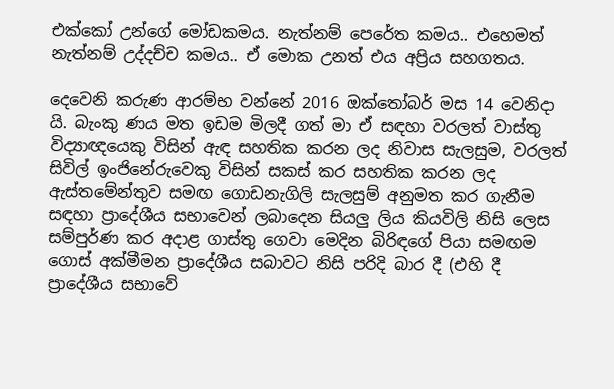එක්කෝ උන්ගේ මෝඩකමය. නැත්නම් පෙරේත කමය.. එහෙමත් නැත්නම් උද්දච්ච කමය.. ඒ මොක උනත් එය අප්‍රිය සහගතය.

දෙවෙනි කරුණ ආරම්භ වන්නේ 2016 ඔක්තෝබර් මස 14 වෙනිදා යි. බැංකු ණය මත ඉඩම මිලදී ගත් මා ඒ සඳහා වරලත් වාස්තු විද්‍යාඥයෙකු විසින් ඇඳ සහතික කරන ලද නිවාස සැලසුම, වරලත් සිවිල් ඉංජිනේරුවෙකු විසින් සකස් කර සහතික කරන ලද ඇස්තමේන්තුව සමඟ ගොඩනැගිලි සැලසුම් අනුමත කර ගැනීම සඳහා ප්‍රාදේශීය සභාවෙන් ලබාදෙන සියලු ලිය කියවිලි නිසි ලෙස සම්පුර්ණ කර අදාළ ගාස්තු ගෙවා මෙදින බිරිඳගේ පියා සමඟම ගොස් අක්මීමන ප්‍රාදේශීය සබාවට නිසි පරිදි බාර දී (එහි දී ප්‍රාදේශීය සභාවේ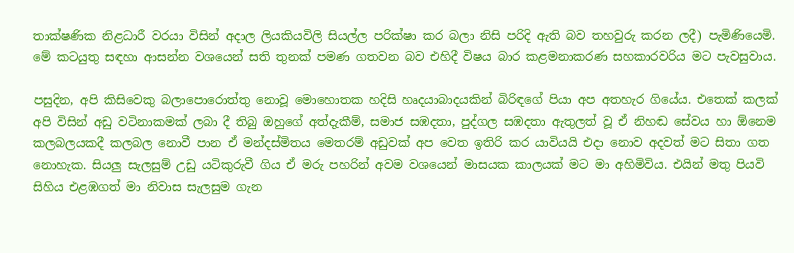තාක්ෂණික නිළධාරී වරයා විසින් අදාල ලියකියවිලි සියල්ල පරික්ෂා කර බලා නිසි පරිදි ඇති බව තහවුරු කරන ලදී) පැමිණියෙමි. මේ කටයුතු සඳහා ආසන්න වශයෙන් සති තුනක් පමණ ගතවන බව එහිදී විෂය බාර කළමනාකරණ සහකාරවරිය මට පැවසුවාය.

පසුදින, අපි කිසිවෙකු බලාපොරොත්තු නොවූ මොහොතක හදිසි හෘදයාබාදයකින් බිරිඳගේ පියා අප අතහැර ගියේය. එතෙක් කලක් අපි විසින් අඩු වටිනාකමක් ලබා දී තිබු ඔහුගේ අත්දැකීම්, සමාජ සඹදතා, පුද්ගල සඹදතා ඇතුලත් වූ ඒ නිහඬ සේවය හා ඕනෙම කලබලයකදී කලබල නොවී පාන ඒ මන්දස්මිතය මෙතරම් අඩුවක් අප වෙත ඉතිරි කර යාවියයි එදා නොව අදවත් මට සිතා ගත නොහැක. සියලු සැලසුම් උඩු යටිකුරුවී ගිය ඒ මරු පහරින් අවම වශයෙන් මාසයක කාලයක් මට මා අහිමිවිය. එයින් මතු පියවි සිහිය එළඹගත් මා නිවාස සැලසුම ගැන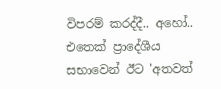විපරම් කරද්දී.. අහෝ.. එතෙක් ප්‍රාදේශීය සභාවෙන් ඊට 'අතවත්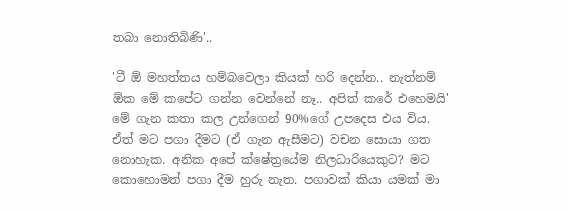තබා නොතිබිණි'..

'ටී ඕ මහත්තය හම්බවෙලා කියක් හරි දෙන්න.. නැත්නම් ඕක මේ කපේට ගන්න වෙන්නේ නෑ.. අපිත් කරේ එහෙමයි' මේ ගැන කතා කල උන්ගෙන් 90%ගේ උපදෙස එය විය. ඒත් මට පගා දීමට (ඒ ගැන ඇසීමට) වචන සොයා ගත නොහැක. අනික අපේ ක්ෂේත්‍රයේම නිලධාරියෙකුට? මට කොහොමත් පගා දීම හුරු නැත. පගාවක් කියා යමක් මා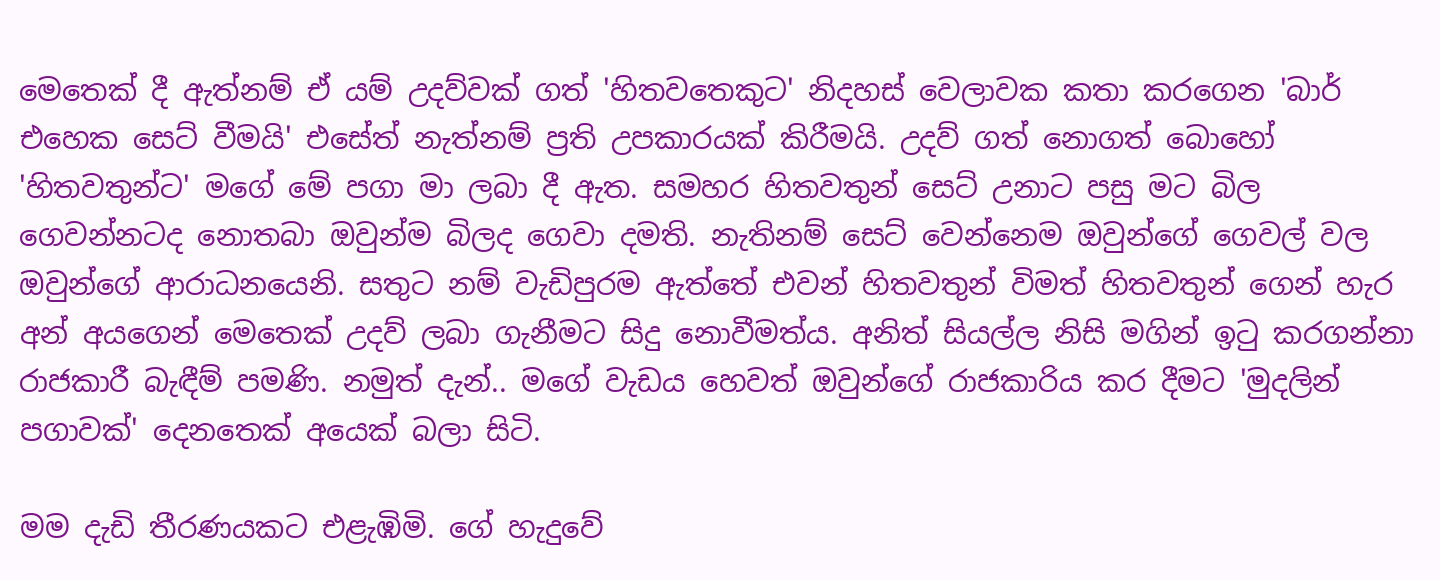මෙතෙක් දී ඇත්නම් ඒ යම් උදව්වක් ගත් 'හිතවතෙකුට' නිදහස් වෙලාවක කතා කරගෙන 'බාර් එහෙක සෙට් වීමයි' එසේත් නැත්නම් ප්‍රති උපකාරයක් කිරීමයි. උදව් ගත් නොගත් බොහෝ 'හිතවතුන්ට' මගේ මේ පගා මා ලබා දී ඇත. සමහර හිතවතුන් සෙට් උනාට පසු මට බිල ගෙවන්නටද නොතබා ඔවුන්ම බිලද ගෙවා දමති. නැතිනම් සෙට් වෙන්නෙම ඔවුන්ගේ ගෙවල් වල ඔවුන්ගේ ආරාධනයෙනි. සතුට නම් වැඩිපුරම ඇත්තේ එවන් හිතවතුන් විමත් හිතවතුන් ගෙන් හැර අන් අයගෙන් මෙතෙක් උදව් ලබා ගැනීමට සිදු නොවීමත්ය. අනිත් සියල්ල නිසි මගින් ඉටු කරගන්නා රාජකාරී බැඳීම් පමණි. නමුත් දැන්.. මගේ වැඩය හෙවත් ඔවුන්ගේ රාජකාරිය කර දීමට 'මුදලින් පගාවක්' දෙනතෙක් අයෙක් බලා සිටි.

මම දැඩි තීරණයකට එළැඹිමි. ගේ හැදුවේ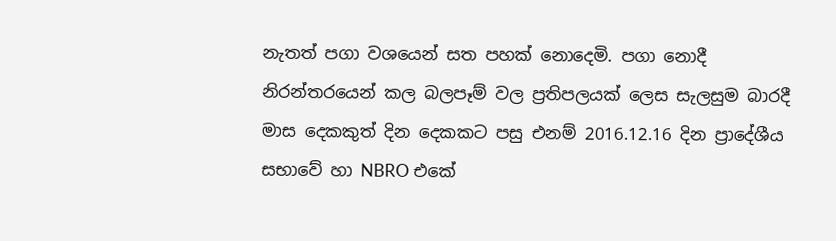නැතත් පගා වශයෙන් සත පහක් නොදෙමි. පගා නොදී නිරන්තරයෙන් කල බලපෑම් වල ප්‍රතිපලයක් ලෙස සැලසුම බාරදී මාස දෙකකුත් දින දෙකකට පසු එනම් 2016.12.16 දින ප්‍රාදේශීය සභාවේ හා NBRO එකේ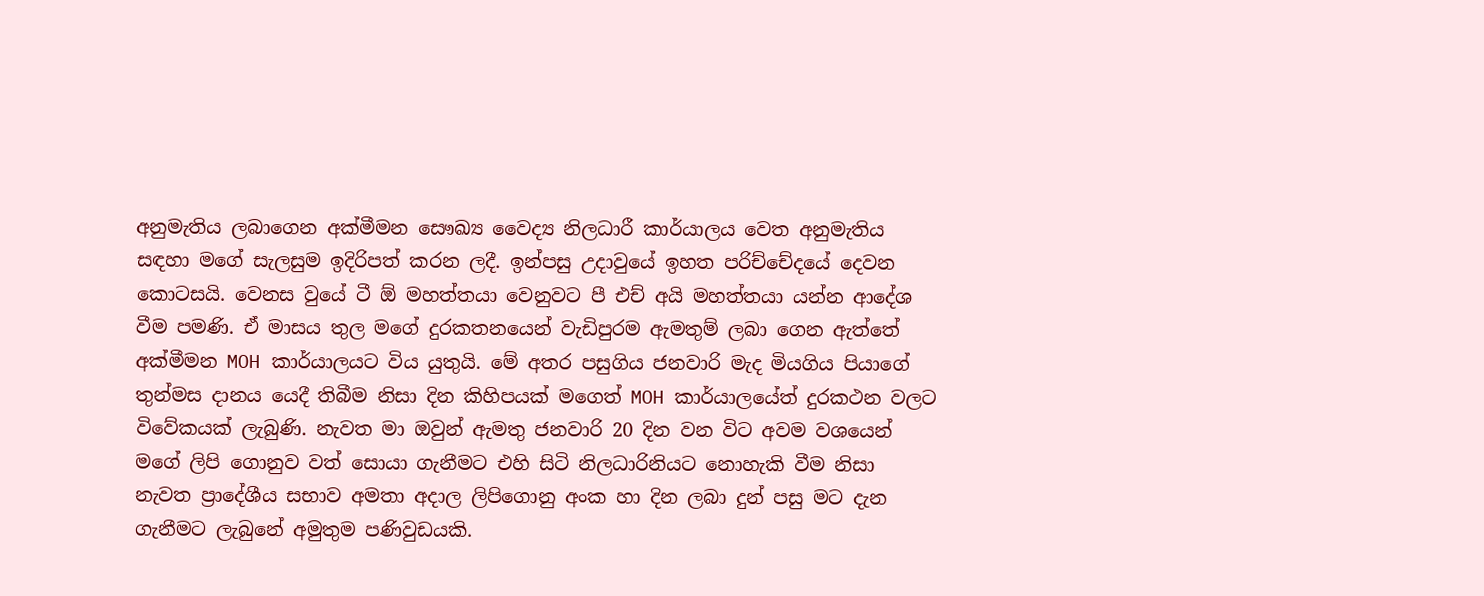අනුමැතිය ලබාගෙන අක්මීමන සෞඛ්‍ය වෛද්‍ය නිලධාරී කාර්යාලය වෙත අනුමැතිය සඳහා මගේ සැලසුම ඉදිරිපත් කරන ලදී. ඉන්පසු උදාවුයේ ඉහත පරිච්චේදයේ දෙවන කොටසයි. වෙනස වුයේ ටී ඕ මහත්තයා වෙනුවට පී එච් අයි මහත්තයා යන්න ආදේශ වීම පමණි. ඒ මාසය තුල මගේ දුරකතනයෙන් වැඩිපුරම ඇමතුම් ලබා ගෙන ඇත්තේ අක්මීමන MOH කාර්යාලයට විය යුතුයි. මේ අතර පසුගිය ජනවාරි මැද මියගිය පියාගේ තුන්මස දානය යෙදී තිබීම නිසා දින කිහිපයක් මගෙත් MOH කාර්යාලයේත් දුරකථන වලට විවේකයක් ලැබුණි. නැවත මා ඔවුන් ඇමතු ජනවාරි 20 දින වන විට අවම වශයෙන් මගේ ලිපි ගොනුව වත් සොයා ගැනීමට එහි සිටි නිලධාරිනියට නොහැකි වීම නිසා නැවත ප්‍රාදේශීය සභාව අමතා අදාල ලිපිගොනු අංක හා දින ලබා දුන් පසු මට දැන ගැනීමට ලැබුනේ අමුතුම පණිවුඩයකි.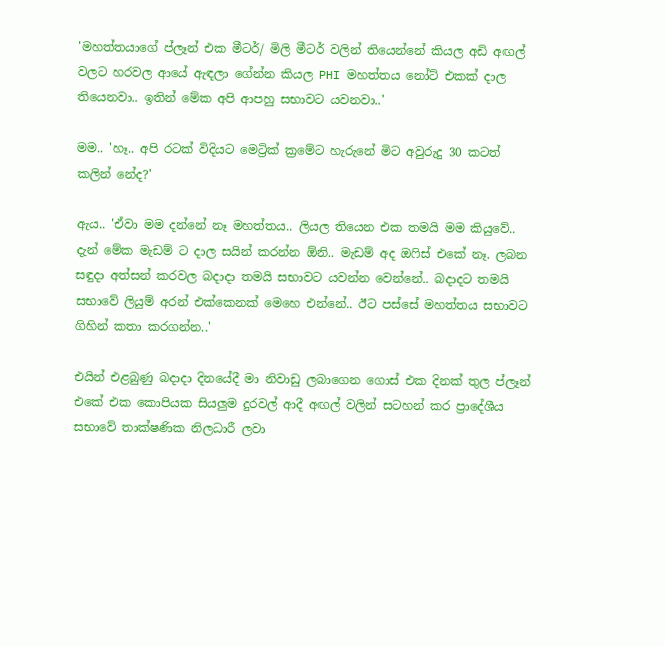'මහත්තයාගේ ප්ලෑන් එක මීටර්/ මිලි මීටර් වලින් තියෙන්නේ කියල අඩි අඟල් වලට හරවල ආයේ ඇඳලා ගේන්න කියල PHI මහත්තය නෝට් එකක් දාල තියෙනවා.. ඉතින් මේක අපි ආපහු සභාවට යවනවා..'

මම.. 'හෑ.. අපි රටක් විදියට මෙට්‍රික් ක්‍රමේට හැරුනේ මිට අවුරුදු 30 කටත් කලින් නේද?'

ඇය.. 'ඒවා මම දන්නේ නෑ මහත්තය.. ලියල තියෙන එක තමයි මම කියුවේ.. දැන් මේක මැඩම් ට දාල සයින් කරන්න ඕනි.. මැඩම් අද ඔෆිස් එකේ නෑ. ලබන සඳුදා අත්සන් කරවල බදාදා තමයි සභාවට යවන්න වෙන්නේ.. බදාදට තමයි සභාවේ ලියුම් අරන් එක්කෙනක් මෙහෙ එන්නේ.. ඊට පස්සේ මහත්තය සභාවට ගිහින් කතා කරගන්න..'

එයින් එළබුණු බදාදා දිනයේදී මා නිවාඩු ලබාගෙන ගොස් එක දිනක් තුල ප්ලෑන් එකේ එක කොපියක සියලුම දුරවල් ආදී අඟල් වලින් සටහන් කර ප්‍රාදේශීය සභාවේ තාක්ෂණික නිලධාරී ලවා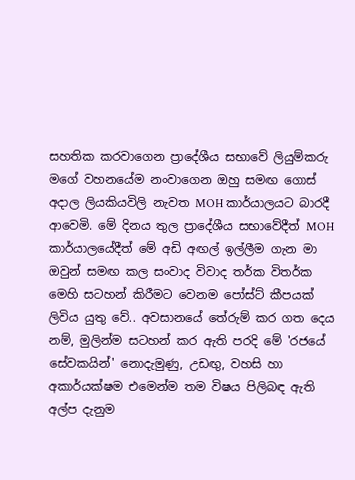සහතික කරවාගෙන ප්‍රාදේශීය සභාවේ ලියුම්කරු මගේ වහනයේම නංවාගෙන ඔහු සමඟ ගොස් අදාල ලියකියවිලි නැවත MOH කාර්යාලයට බාරදී ආවෙමි. මේ දිනය තුල ප්‍රාදේශීය සභාවේදීත් MOH කාර්යාලයේදීත් මේ අඩි අඟල් ඉල්ලීම ගැන මා ඔවුන් සමඟ කල සංවාද විවාද තර්ක විතර්ක මෙහි සටහන් කිරීමට වෙනම පෝස්ට් කීපයක් ලිවිය යුතු වේ.. අවසානයේ තේරුම් කර ගත දෙය නම්, මුලින්ම සටහන් කර ඇති පරදි මේ 'රජයේ සේවකයින්' නොදැමුණු, උඩඟු, වහසි හා අකාර්යක්ෂම එමෙන්ම තම විෂය පිලිබඳ ඇති අල්ප දැනුම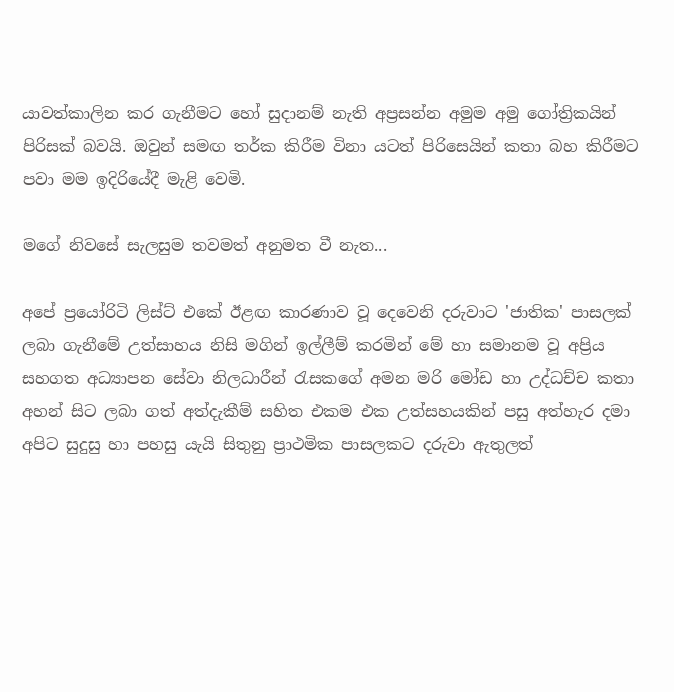යාවත්කාලින කර ගැනීමට හෝ සුදානම් නැති අප්‍රසන්න අමුම අමු ගෝත්‍රිකයින් පිරිසක් බවයි. ඔවුන් සමඟ තර්ක කිරීම විනා යටත් පිරිසෙයින් කතා බහ කිරීමට පවා මම ඉදිරියේදී මැළි වෙමි.

මගේ නිවසේ සැලසුම තවමත් අනුමත වී නැත...

අපේ ප්‍රයෝරිටි ලිස්ට් එකේ ඊළඟ කාරණාව වූ දෙවෙනි දරුවාට 'ජාතික' පාසලක් ලබා ගැනීමේ උත්සාහය නිසි මගින් ඉල්ලීම් කරමින් මේ හා සමානම වූ අප්‍රිය සහගත අධ්‍යාපන සේවා නිලධාරීන් රැසකගේ අමන මරි මෝඩ හා උද්ධච්ච කතා අහන් සිට ලබා ගත් අත්දැකීම් සහිත එකම එක උත්සහයකින් පසු අත්හැර දමා අපිට සුදුසු හා පහසු යැයි සිතුනු ප්‍රාථමික පාසලකට දරුවා ඇතුලත්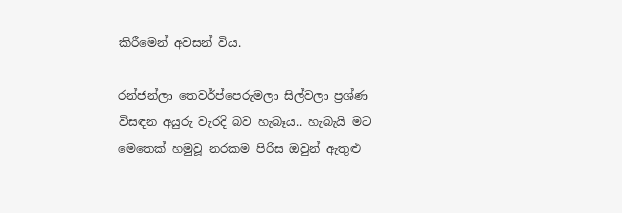කිරීමෙන් අවසන් විය.

රන්ජන්ලා තෙවර්ප්පෙරුමලා සිල්වලා ප්‍රශ්ණ විසඳන අයුරු වැරදි බව හැබෑය.. හැබැයි මට මෙතෙක් හමුවූ නරකම පිරිස ඔවුන් ඇතුළු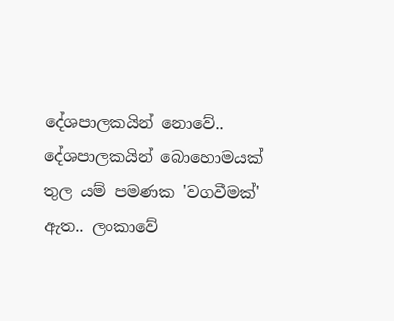දේශපාලකයින් නොවේ.. දේශපාලකයින් බොහොමයක් තුල යම් පමණක 'වගවීමක්' ඇත.. ලංකාවේ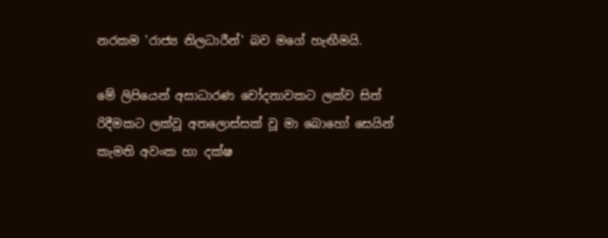නරකම 'රාජ්‍ය නිලධාරීන්' බව මගේ හැඟීමයි.

මේ ලිපියෙන් අසාධාරණ චෝදනාවකට ලක්ව සිත් රිදීමකට ලක්වූ අතලොස්සක් වූ මා බොහෝ සෙයින් කැමති අවංක හා දක්ෂ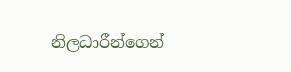නිලධාරීන්ගෙන්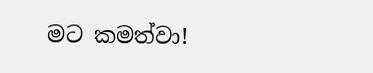මට කමත්වා!